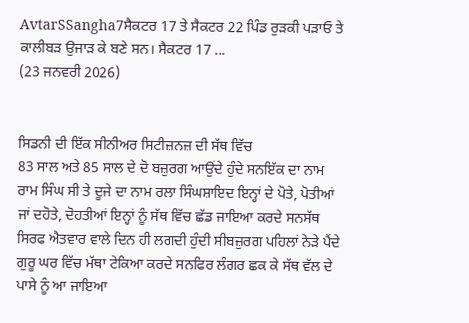AvtarSSangha7ਸੈਕਟਰ 17 ਤੇ ਸੈਕਟਰ 22 ਪਿੰਡ ਰੁੜਕੀ ਪੜਾਓ ਤੇ ਕਾਲੀਬੜ ਉਜਾੜ ਕੇ ਬਣੇ ਸਨ। ਸੈਕਟਰ 17 ...
(23 ਜਨਵਰੀ 2026)


ਸਿਡਨੀ ਦੀ ਇੱਕ ਸੀਨੀਅਰ ਸਿਟੀਜ਼ਨਜ਼ ਦੀ ਸੱਥ ਵਿੱਚ
83 ਸਾਲ ਅਤੇ 85 ਸਾਲ ਦੇ ਦੋ ਬਜ਼ੁਰਗ ਆਉਂਦੇ ਹੁੰਦੇ ਸਨਇੱਕ ਦਾ ਨਾਮ ਰਾਮ ਸਿੰਘ ਸੀ ਤੇ ਦੂਜੇ ਦਾ ਨਾਮ ਰਲਾ ਸਿੰਘਸ਼ਾਇਦ ਇਨ੍ਹਾਂ ਦੇ ਪੋਤੇ, ਪੋਤੀਆਂ ਜਾਂ ਦਹੋਤੇ, ਦੋਹਤੀਆਂ ਇਨ੍ਹਾਂ ਨੂੰ ਸੱਥ ਵਿੱਚ ਛੱਡ ਜਾਇਆ ਕਰਦੇ ਸਨਸੱਥ ਸਿਰਫ ਐਤਵਾਰ ਵਾਲੇ ਦਿਨ ਹੀ ਲਗਦੀ ਹੁੰਦੀ ਸੀਬਜ਼ੁਰਗ ਪਹਿਲਾਂ ਨੇੜੇ ਪੈਂਦੇ ਗੁਰੂ ਘਰ ਵਿੱਚ ਮੱਥਾ ਟੇਕਿਆ ਕਰਦੇ ਸਨਫਿਰ ਲੰਗਰ ਛਕ ਕੇ ਸੱਥ ਵੱਲ ਦੇ ਪਾਸੇ ਨੂੰ ਆ ਜਾਇਆ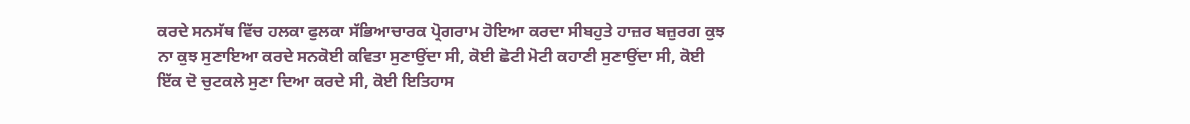ਕਰਦੇ ਸਨਸੱਥ ਵਿੱਚ ਹਲਕਾ ਫੁਲਕਾ ਸੱਭਿਆਚਾਰਕ ਪ੍ਰੋਗਰਾਮ ਹੋਇਆ ਕਰਦਾ ਸੀਬਹੁਤੇ ਹਾਜ਼ਰ ਬਜ਼ੁਰਗ ਕੁਝ ਨਾ ਕੁਝ ਸੁਣਾਇਆ ਕਰਦੇ ਸਨਕੋਈ ਕਵਿਤਾ ਸੁਣਾਉਂਦਾ ਸੀ, ਕੋਈ ਛੋਟੀ ਮੋਟੀ ਕਹਾਣੀ ਸੁਣਾਉਂਦਾ ਸੀ, ਕੋਈ ਇੱਕ ਦੋ ਚੁਟਕਲੇ ਸੁਣਾ ਦਿਆ ਕਰਦੇ ਸੀ, ਕੋਈ ਇਤਿਹਾਸ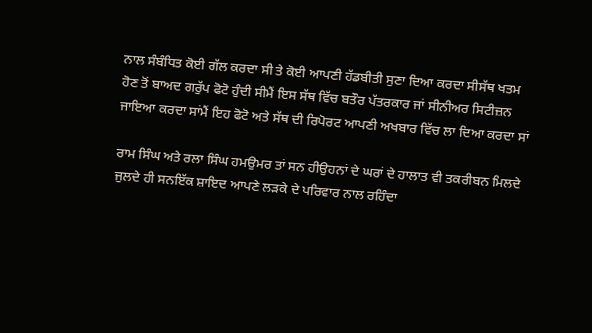ਨਾਲ ਸੰਬੰਧਿਤ ਕੋਈ ਗੱਲ ਕਰਦਾ ਸੀ ਤੇ ਕੋਈ ਆਪਣੀ ਹੱਡਬੀਤੀ ਸੁਣਾ ਦਿਆ ਕਰਦਾ ਸੀਸੱਥ ਖਤਮ ਹੋਣ ਤੋਂ ਬਾਅਦ ਗਰੁੱਪ ਫੋਟੋ ਹੁੰਦੀ ਸੀਮੈਂ ਇਸ ਸੱਥ ਵਿੱਚ ਬਤੌਰ ਪੱਤਰਕਾਰ ਜਾਂ ਸੀਨੀਅਰ ਸਿਟੀਜ਼ਨ ਜਾਇਆ ਕਰਦਾ ਸਾਂਮੈਂ ਇਹ ਫੋਟੋ ਅਤੇ ਸੱਥ ਦੀ ਰਿਪੋਰਟ ਆਪਣੀ ਅਖਬਾਰ ਵਿੱਚ ਲਾ ਦਿਆ ਕਰਦਾ ਸਾਂ

ਰਾਮ ਸਿੰਘ ਅਤੇ ਰਲਾ ਸਿੰਘ ਹਮਉਮਰ ਤਾਂ ਸਨ ਹੀਉਹਨਾਂ ਦੇ ਘਰਾਂ ਦੇ ਹਾਲਾਤ ਵੀ ਤਕਰੀਬਨ ਮਿਲਦੇ ਜੁਲਦੇ ਹੀ ਸਨਇੱਕ ਸ਼ਾਇਦ ਆਪਣੇ ਲੜਕੇ ਦੇ ਪਰਿਵਾਰ ਨਾਲ ਰਹਿੰਦਾ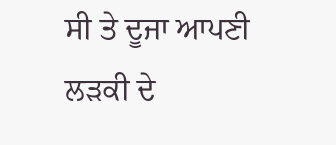ਸੀ ਤੇ ਦੂਜਾ ਆਪਣੀ ਲੜਕੀ ਦੇ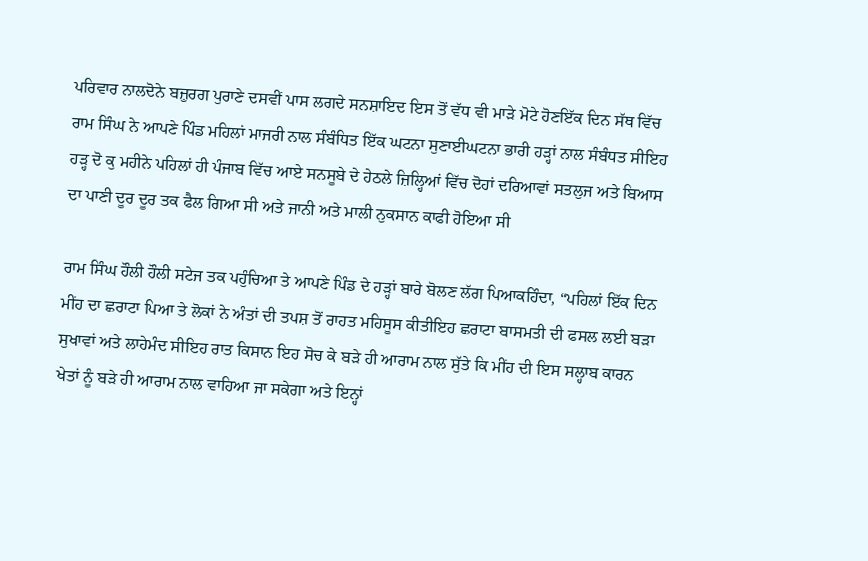ਪਰਿਵਾਰ ਨਾਲਦੋਨੇ ਬਜ਼ੁਰਗ ਪੁਰਾਣੇ ਦਸਵੀਂ ਪਾਸ ਲਗਦੇ ਸਨਸ਼ਾਇਦ ਇਸ ਤੋਂ ਵੱਧ ਵੀ ਮਾੜੇ ਮੋਟੇ ਹੋਣਇੱਕ ਦਿਨ ਸੱਥ ਵਿੱਚ ਰਾਮ ਸਿੰਘ ਨੇ ਆਪਣੇ ਪਿੰਡ ਮਹਿਲਾਂ ਮਾਜਰੀ ਨਾਲ ਸੰਬੰਧਿਤ ਇੱਕ ਘਟਨਾ ਸੁਣਾਈਘਟਨਾ ਭਾਰੀ ਹੜ੍ਹਾਂ ਨਾਲ ਸੰਬੰਧਤ ਸੀਇਹ ਹੜ੍ਹ ਦੋ ਕੁ ਮਹੀਨੇ ਪਹਿਲਾਂ ਹੀ ਪੰਜਾਬ ਵਿੱਚ ਆਏ ਸਨਸੂਬੇ ਦੇ ਹੇਠਲੇ ਜ਼ਿਲ੍ਹਿਆਂ ਵਿੱਚ ਦੋਹਾਂ ਦਰਿਆਵਾਂ ਸਤਲੁਜ ਅਤੇ ਬਿਆਸ ਦਾ ਪਾਣੀ ਦੂਰ ਦੂਰ ਤਕ ਫੈਲ ਗਿਆ ਸੀ ਅਤੇ ਜਾਨੀ ਅਤੇ ਮਾਲੀ ਨੁਕਸਾਨ ਕਾਫੀ ਹੋਇਆ ਸੀ

ਰਾਮ ਸਿੰਘ ਹੌਲੀ ਹੌਲੀ ਸਟੇਜ ਤਕ ਪਹੁੰਚਿਆ ਤੇ ਆਪਣੇ ਪਿੰਡ ਦੇ ਹੜ੍ਹਾਂ ਬਾਰੇ ਬੋਲਣ ਲੱਗ ਪਿਆਕਹਿੰਦਾ, “ਪਹਿਲਾਂ ਇੱਕ ਦਿਨ ਮੀਂਹ ਦਾ ਛਰਾਟਾ ਪਿਆ ਤੇ ਲੋਕਾਂ ਨੇ ਅੰਤਾਂ ਦੀ ਤਪਸ਼ ਤੋਂ ਰਾਹਤ ਮਹਿਸੂਸ ਕੀਤੀਇਹ ਛਰਾਟਾ ਬਾਸਮਤੀ ਦੀ ਫਸਲ ਲਈ ਬੜਾ ਸੁਖਾਵਾਂ ਅਤੇ ਲਾਹੇਮੰਦ ਸੀਇਹ ਰਾਤ ਕਿਸਾਨ ਇਹ ਸੋਚ ਕੇ ਬੜੇ ਹੀ ਆਰਾਮ ਨਾਲ ਸੁੱਤੇ ਕਿ ਮੀਂਹ ਦੀ ਇਸ ਸਲ੍ਹਾਬ ਕਾਰਨ ਖੇਤਾਂ ਨੂੰ ਬੜੇ ਹੀ ਆਰਾਮ ਨਾਲ ਵਾਹਿਆ ਜਾ ਸਕੇਗਾ ਅਤੇ ਇਨ੍ਹਾਂ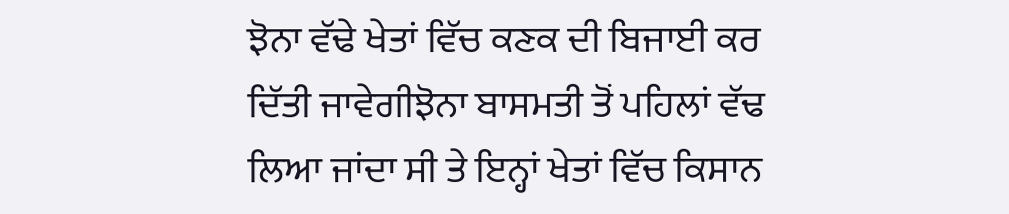ਝੋਨਾ ਵੱਢੇ ਖੇਤਾਂ ਵਿੱਚ ਕਣਕ ਦੀ ਬਿਜਾਈ ਕਰ ਦਿੱਤੀ ਜਾਵੇਗੀਝੋਨਾ ਬਾਸਮਤੀ ਤੋਂ ਪਹਿਲਾਂ ਵੱਢ ਲਿਆ ਜਾਂਦਾ ਸੀ ਤੇ ਇਨ੍ਹਾਂ ਖੇਤਾਂ ਵਿੱਚ ਕਿਸਾਨ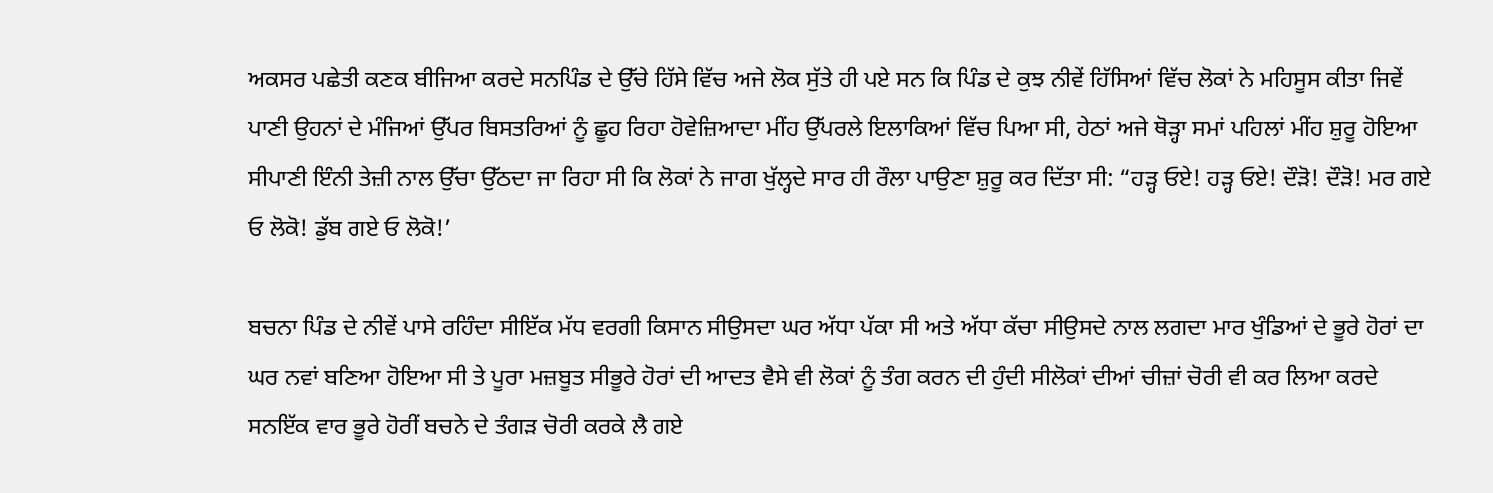ਅਕਸਰ ਪਛੇਤੀ ਕਣਕ ਬੀਜਿਆ ਕਰਦੇ ਸਨਪਿੰਡ ਦੇ ਉੱਚੇ ਹਿੱਸੇ ਵਿੱਚ ਅਜੇ ਲੋਕ ਸੁੱਤੇ ਹੀ ਪਏ ਸਨ ਕਿ ਪਿੰਡ ਦੇ ਕੁਝ ਨੀਵੇਂ ਹਿੱਸਿਆਂ ਵਿੱਚ ਲੋਕਾਂ ਨੇ ਮਹਿਸੂਸ ਕੀਤਾ ਜਿਵੇਂ ਪਾਣੀ ਉਹਨਾਂ ਦੇ ਮੰਜਿਆਂ ਉੱਪਰ ਬਿਸਤਰਿਆਂ ਨੂੰ ਛੂਹ ਰਿਹਾ ਹੋਵੇਜ਼ਿਆਦਾ ਮੀਂਹ ਉੱਪਰਲੇ ਇਲਾਕਿਆਂ ਵਿੱਚ ਪਿਆ ਸੀ, ਹੇਠਾਂ ਅਜੇ ਥੋੜ੍ਹਾ ਸਮਾਂ ਪਹਿਲਾਂ ਮੀਂਹ ਸ਼ੁਰੂ ਹੋਇਆ ਸੀਪਾਣੀ ਇੰਨੀ ਤੇਜ਼ੀ ਨਾਲ ਉੱਚਾ ਉੱਠਦਾ ਜਾ ਰਿਹਾ ਸੀ ਕਿ ਲੋਕਾਂ ਨੇ ਜਾਗ ਖੁੱਲ੍ਹਦੇ ਸਾਰ ਹੀ ਰੌਲਾ ਪਾਉਣਾ ਸ਼ੁਰੂ ਕਰ ਦਿੱਤਾ ਸੀ: “ਹੜ੍ਹ ਓਏ! ਹੜ੍ਹ ਓਏ! ਦੌੜੋ! ਦੌੜੋ! ਮਰ ਗਏ ਓ ਲੋਕੋ! ਡੁੱਬ ਗਏ ਓ ਲੋਕੋ!’

ਬਚਨਾ ਪਿੰਡ ਦੇ ਨੀਵੇਂ ਪਾਸੇ ਰਹਿੰਦਾ ਸੀਇੱਕ ਮੱਧ ਵਰਗੀ ਕਿਸਾਨ ਸੀਉਸਦਾ ਘਰ ਅੱਧਾ ਪੱਕਾ ਸੀ ਅਤੇ ਅੱਧਾ ਕੱਚਾ ਸੀਉਸਦੇ ਨਾਲ ਲਗਦਾ ਮਾਰ ਖੁੰਡਿਆਂ ਦੇ ਭੂਰੇ ਹੋਰਾਂ ਦਾ ਘਰ ਨਵਾਂ ਬਣਿਆ ਹੋਇਆ ਸੀ ਤੇ ਪੂਰਾ ਮਜ਼ਬੂਤ ਸੀਭੂਰੇ ਹੋਰਾਂ ਦੀ ਆਦਤ ਵੈਸੇ ਵੀ ਲੋਕਾਂ ਨੂੰ ਤੰਗ ਕਰਨ ਦੀ ਹੁੰਦੀ ਸੀਲੋਕਾਂ ਦੀਆਂ ਚੀਜ਼ਾਂ ਚੋਰੀ ਵੀ ਕਰ ਲਿਆ ਕਰਦੇ ਸਨਇੱਕ ਵਾਰ ਭੂਰੇ ਹੋਰੀਂ ਬਚਨੇ ਦੇ ਤੰਗੜ ਚੋਰੀ ਕਰਕੇ ਲੈ ਗਏ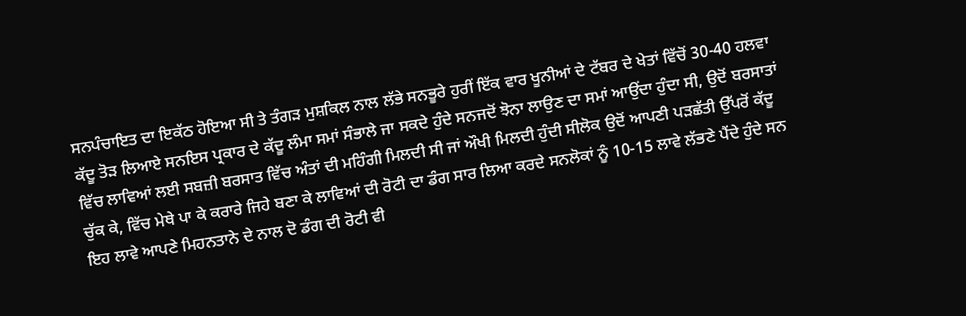ਸਨਪੰਚਾਇਤ ਦਾ ਇਕੱਠ ਹੋਇਆ ਸੀ ਤੇ ਤੰਗੜ ਮੁਸ਼ਕਿਲ ਨਾਲ ਲੱਭੇ ਸਨਭੂਰੇ ਹੁਰੀਂ ਇੱਕ ਵਾਰ ਖੂਨੀਆਂ ਦੇ ਟੱਬਰ ਦੇ ਖੇਤਾਂ ਵਿੱਚੋਂ 30-40 ਹਲਵਾ ਕੱਦੂ ਤੋੜ ਲਿਆਏ ਸਨਇਸ ਪ੍ਰਕਾਰ ਦੇ ਕੱਦੂ ਲੰਮਾ ਸਮਾਂ ਸੰਭਾਲੇ ਜਾ ਸਕਦੇ ਹੁੰਦੇ ਸਨਜਦੋਂ ਝੋਨਾ ਲਾਉਣ ਦਾ ਸਮਾਂ ਆਉਂਦਾ ਹੁੰਦਾ ਸੀ, ਉਦੋਂ ਬਰਸਾਤਾਂ ਵਿੱਚ ਲਾਵਿਆਂ ਲਈ ਸਬਜ਼ੀ ਬਰਸਾਤ ਵਿੱਚ ਅੰਤਾਂ ਦੀ ਮਹਿੰਗੀ ਮਿਲਦੀ ਸੀ ਜਾਂ ਔਖੀ ਮਿਲਦੀ ਹੁੰਦੀ ਸੀਲੋਕ ਉਦੋਂ ਆਪਣੀ ਪੜਛੱਤੀ ਉੱਪਰੋਂ ਕੱਦੂ ਚੁੱਕ ਕੇ, ਵਿੱਚ ਮੇਥੇ ਪਾ ਕੇ ਕਰਾਰੇ ਜਿਹੇ ਬਣਾ ਕੇ ਲਾਵਿਆਂ ਦੀ ਰੋਟੀ ਦਾ ਡੰਗ ਸਾਰ ਲਿਆ ਕਰਦੇ ਸਨਲੋਕਾਂ ਨੂੰ 10-15 ਲਾਵੇ ਲੱਭਣੇ ਪੈਂਦੇ ਹੁੰਦੇ ਸਨ ਇਹ ਲਾਵੇ ਆਪਣੇ ਮਿਹਨਤਾਨੇ ਦੇ ਨਾਲ ਦੋ ਡੰਗ ਦੀ ਰੋਟੀ ਵੀ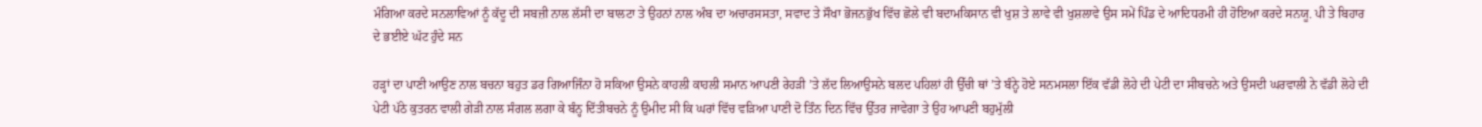ਮੰਗਿਆ ਕਰਦੇ ਸਨਲਾਵਿਆਂ ਨੂੰ ਕੱਦੂ ਦੀ ਸਬਜ਼ੀ ਨਾਲ ਲੱਸੀ ਦਾ ਬਾਲਟਾ ਤੇ ਉਹਨਾਂ ਨਾਲ ਅੰਬ ਦਾ ਅਚਾਰਸਸਤਾ, ਸਵਾਦ ਤੇ ਸੌਖਾ ਭੋਜਨਭੁੱਖ ਵਿੱਚ ਛੋਲੇ ਵੀ ਬਦਾਮਕਿਸਾਨ ਵੀ ਖੁਸ਼ ਤੇ ਲਾਵੇ ਵੀ ਖੁਸ਼ਲਾਵੇ ਉਸ ਸਮੇਂ ਪਿੰਡ ਦੇ ਆਦਿਧਰਮੀ ਹੀ ਹੋਇਆ ਕਰਦੇ ਸਨਯੂ. ਪੀ ਤੇ ਬਿਹਾਰ ਦੇ ਭਈਏ ਘੱਟ ਹੁੰਦੇ ਸਨ

ਹੜ੍ਹਾਂ ਦਾ ਪਾਣੀ ਆਉਣ ਨਾਲ ਬਚਨਾ ਬਹੁਤ ਡਰ ਗਿਆਜਿੰਨਾ ਹੋ ਸਕਿਆ ਉਸਨੇ ਕਾਹਲੀ ਕਾਹਲੀ ਸਮਾਨ ਆਪਣੀ ਰੇਹੜੀ ’ਤੇ ਲੱਦ ਲਿਆਉਸਨੇ ਬਲਦ ਪਹਿਲਾਂ ਹੀ ਉੱਚੀ ਥਾਂ ’ਤੇ ਬੰਨ੍ਹੇ ਹੋਏ ਸਨਮਸਲਾ ਇੱਕ ਵੱਡੀ ਲੋਹੇ ਦੀ ਪੇਟੀ ਦਾ ਸੀਬਚਨੇ ਅਤੇ ਉਸਦੀ ਘਰਵਾਲੀ ਨੇ ਵੱਡੀ ਲੋਹੇ ਦੀ ਪੇਟੀ ਪੱਠੇ ਕੁਤਰਨ ਵਾਲੀ ਗੇੜੀ ਨਾਲ ਸੰਗਲ ਲਗਾ ਕੇ ਬੰਨ੍ਹ ਦਿੱਤੀਬਚਨੇ ਨੂੰ ਉਮੀਦ ਸੀ ਕਿ ਘਰਾਂ ਵਿੱਚ ਵੜਿਆ ਪਾਣੀ ਦੋ ਤਿੰਨ ਦਿਨ ਵਿੱਚ ਉੱਤਰ ਜਾਵੇਗਾ ਤੇ ਉਹ ਆਪਣੀ ਬਹੁਮੁੱਲੀ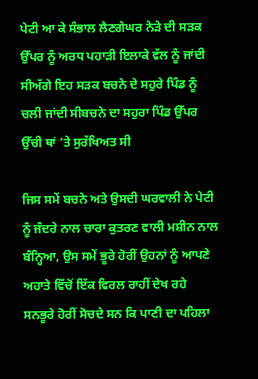ਪੇਟੀ ਆ ਕੇ ਸੰਭਾਲ ਲੈਣਗੇਘਰ ਨੇੜੇ ਦੀ ਸੜਕ ਉੱਪਰ ਨੂੰ ਅਰਧ ਪਹਾੜੀ ਇਲਾਕੇ ਵੱਲ ਨੂੰ ਜਾਂਦੀ ਸੀਅੱਗੇ ਇਹ ਸੜਕ ਬਚਨੇ ਦੇ ਸਹੁਰੇ ਪਿੰਡ ਨੂੰ ਚਲੀ ਜਾਂਦੀ ਸੀਬਚਨੇ ਦਾ ਸਹੁਰਾ ਪਿੰਡ ਉੱਪਰ ਉੱਚੀ ਥਾਂ ’ਤੇ ਸੁਰੱਖਿਅਤ ਸੀ

ਜਿਸ ਸਮੇਂ ਬਚਨੇ ਅਤੇ ਉਸਦੀ ਘਰਵਾਲੀ ਨੇ ਪੇਟੀ ਨੂੰ ਜੰਦਰੇ ਨਾਲ ਚਾਰਾ ਕੁਤਰਣ ਵਾਲੀ ਮਸ਼ੀਨ ਨਾਲ ਬੰਨ੍ਹਿਆ, ਉਸ ਸਮੇਂ ਭੂਰੇ ਹੋਰੀਂ ਉਹਨਾਂ ਨੂੰ ਆਪਣੇ ਅਹਾਤੇ ਵਿੱਚੋਂ ਇੱਕ ਵਿਰਲ ਰਾਹੀਂ ਦੇਖ ਰਹੇ ਸਨਭੂਰੇ ਹੋਰੀਂ ਸੋਚਦੇ ਸਨ ਕਿ ਪਾਣੀ ਦਾ ਪਹਿਲਾ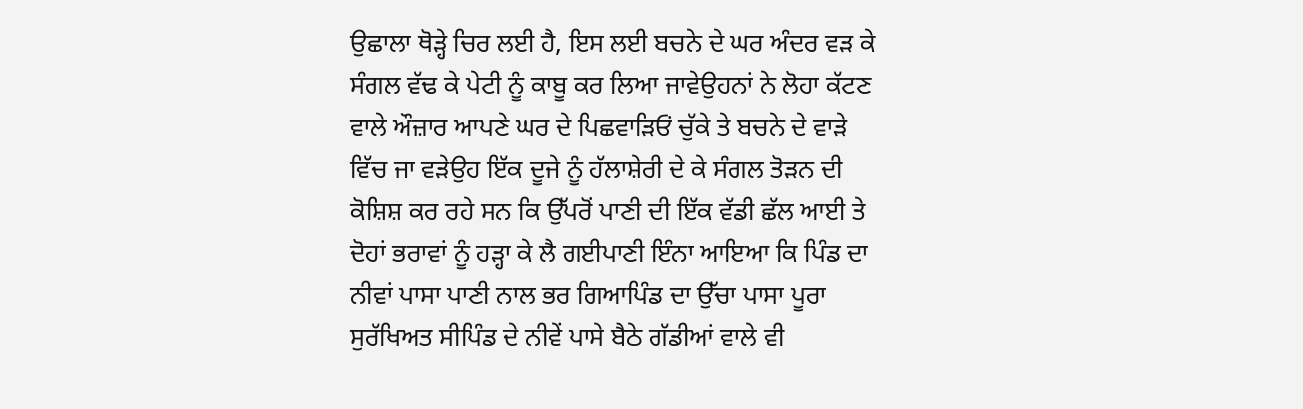ਉਛਾਲਾ ਥੋੜ੍ਹੇ ਚਿਰ ਲਈ ਹੈ, ਇਸ ਲਈ ਬਚਨੇ ਦੇ ਘਰ ਅੰਦਰ ਵੜ ਕੇ ਸੰਗਲ ਵੱਢ ਕੇ ਪੇਟੀ ਨੂੰ ਕਾਬੂ ਕਰ ਲਿਆ ਜਾਵੇਉਹਨਾਂ ਨੇ ਲੋਹਾ ਕੱਟਣ ਵਾਲੇ ਔਜ਼ਾਰ ਆਪਣੇ ਘਰ ਦੇ ਪਿਛਵਾੜਿਓਂ ਚੁੱਕੇ ਤੇ ਬਚਨੇ ਦੇ ਵਾੜੇ ਵਿੱਚ ਜਾ ਵੜੇਉਹ ਇੱਕ ਦੂਜੇ ਨੂੰ ਹੱਲਾਸ਼ੇਰੀ ਦੇ ਕੇ ਸੰਗਲ ਤੋੜਨ ਦੀ ਕੋਸ਼ਿਸ਼ ਕਰ ਰਹੇ ਸਨ ਕਿ ਉੱਪਰੋਂ ਪਾਣੀ ਦੀ ਇੱਕ ਵੱਡੀ ਛੱਲ ਆਈ ਤੇ ਦੋਹਾਂ ਭਰਾਵਾਂ ਨੂੰ ਹੜ੍ਹਾ ਕੇ ਲੈ ਗਈਪਾਣੀ ਇੰਨਾ ਆਇਆ ਕਿ ਪਿੰਡ ਦਾ ਨੀਵਾਂ ਪਾਸਾ ਪਾਣੀ ਨਾਲ ਭਰ ਗਿਆਪਿੰਡ ਦਾ ਉੱਚਾ ਪਾਸਾ ਪੂਰਾ ਸੁਰੱਖਿਅਤ ਸੀਪਿੰਡ ਦੇ ਨੀਵੇਂ ਪਾਸੇ ਬੈਠੇ ਗੱਡੀਆਂ ਵਾਲੇ ਵੀ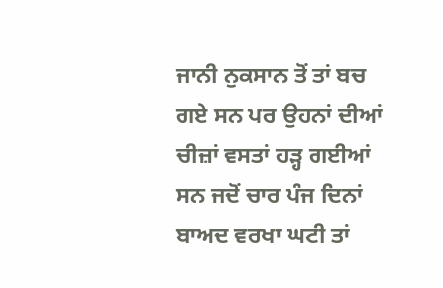ਜਾਨੀ ਨੁਕਸਾਨ ਤੋਂ ਤਾਂ ਬਚ ਗਏ ਸਨ ਪਰ ਉਹਨਾਂ ਦੀਆਂ ਚੀਜ਼ਾਂ ਵਸਤਾਂ ਹੜ੍ਹ ਗਈਆਂ ਸਨ ਜਦੋਂ ਚਾਰ ਪੰਜ ਦਿਨਾਂ ਬਾਅਦ ਵਰਖਾ ਘਟੀ ਤਾਂ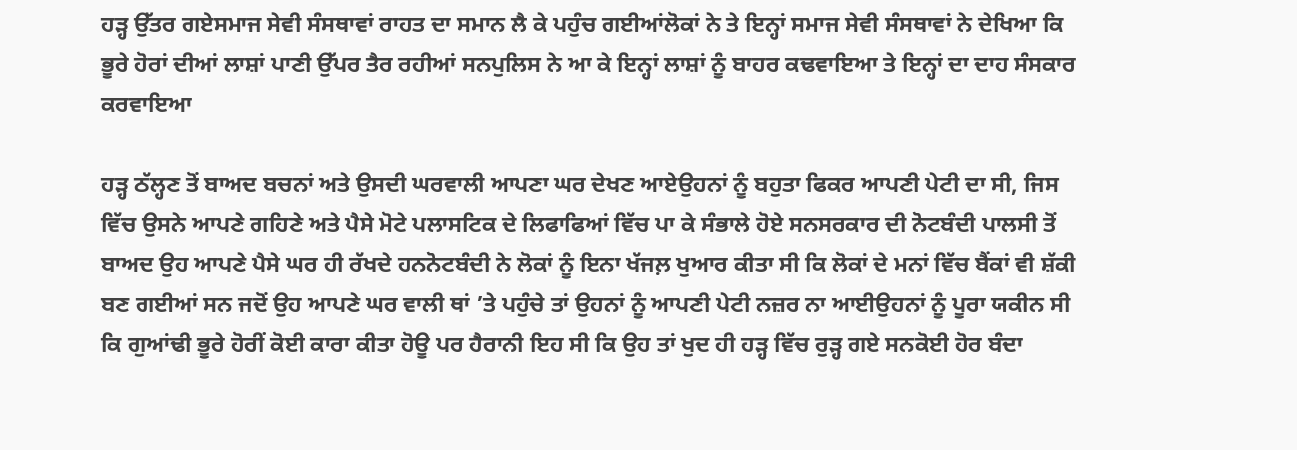ਹੜ੍ਹ ਉੱਤਰ ਗਏਸਮਾਜ ਸੇਵੀ ਸੰਸਥਾਵਾਂ ਰਾਹਤ ਦਾ ਸਮਾਨ ਲੈ ਕੇ ਪਹੁੰਚ ਗਈਆਂਲੋਕਾਂ ਨੇ ਤੇ ਇਨ੍ਹਾਂ ਸਮਾਜ ਸੇਵੀ ਸੰਸਥਾਵਾਂ ਨੇ ਦੇਖਿਆ ਕਿ ਭੂਰੇ ਹੋਰਾਂ ਦੀਆਂ ਲਾਸ਼ਾਂ ਪਾਣੀ ਉੱਪਰ ਤੈਰ ਰਹੀਆਂ ਸਨਪੁਲਿਸ ਨੇ ਆ ਕੇ ਇਨ੍ਹਾਂ ਲਾਸ਼ਾਂ ਨੂੰ ਬਾਹਰ ਕਢਵਾਇਆ ਤੇ ਇਨ੍ਹਾਂ ਦਾ ਦਾਹ ਸੰਸਕਾਰ ਕਰਵਾਇਆ

ਹੜ੍ਹ ਠੱਲ੍ਹਣ ਤੋਂ ਬਾਅਦ ਬਚਨਾਂ ਅਤੇ ਉਸਦੀ ਘਰਵਾਲੀ ਆਪਣਾ ਘਰ ਦੇਖਣ ਆਏਉਹਨਾਂ ਨੂੰ ਬਹੁਤਾ ਫਿਕਰ ਆਪਣੀ ਪੇਟੀ ਦਾ ਸੀ, ਜਿਸ ਵਿੱਚ ਉਸਨੇ ਆਪਣੇ ਗਹਿਣੇ ਅਤੇ ਪੈਸੇ ਮੋਟੇ ਪਲਾਸਟਿਕ ਦੇ ਲਿਫਾਫਿਆਂ ਵਿੱਚ ਪਾ ਕੇ ਸੰਭਾਲੇ ਹੋਏ ਸਨਸਰਕਾਰ ਦੀ ਨੋਟਬੰਦੀ ਪਾਲਸੀ ਤੋਂ ਬਾਅਦ ਉਹ ਆਪਣੇ ਪੈਸੇ ਘਰ ਹੀ ਰੱਖਦੇ ਹਨਨੋਟਬੰਦੀ ਨੇ ਲੋਕਾਂ ਨੂੰ ਇਨਾ ਖੱਜਲ਼ ਖੁਆਰ ਕੀਤਾ ਸੀ ਕਿ ਲੋਕਾਂ ਦੇ ਮਨਾਂ ਵਿੱਚ ਬੈਂਕਾਂ ਵੀ ਸ਼ੱਕੀ ਬਣ ਗਈਆਂ ਸਨ ਜਦੋਂ ਉਹ ਆਪਣੇ ਘਰ ਵਾਲੀ ਥਾਂ ’ਤੇ ਪਹੁੰਚੇ ਤਾਂ ਉਹਨਾਂ ਨੂੰ ਆਪਣੀ ਪੇਟੀ ਨਜ਼ਰ ਨਾ ਆਈਉਹਨਾਂ ਨੂੰ ਪੂਰਾ ਯਕੀਨ ਸੀ ਕਿ ਗੁਆਂਢੀ ਭੂਰੇ ਹੋਰੀਂ ਕੋਈ ਕਾਰਾ ਕੀਤਾ ਹੋਊ ਪਰ ਹੈਰਾਨੀ ਇਹ ਸੀ ਕਿ ਉਹ ਤਾਂ ਖੁਦ ਹੀ ਹੜ੍ਹ ਵਿੱਚ ਰੁੜ੍ਹ ਗਏ ਸਨਕੋਈ ਹੋਰ ਬੰਦਾ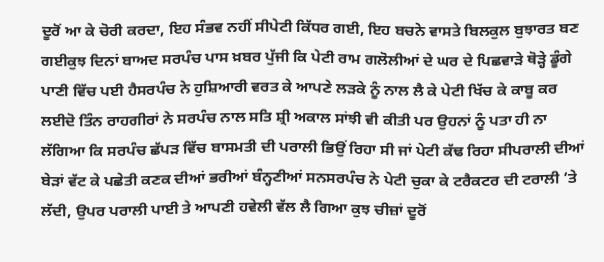ਦੂਰੋਂ ਆ ਕੇ ਚੋਰੀ ਕਰਦਾ, ਇਹ ਸੰਭਵ ਨਹੀਂ ਸੀਪੇਟੀ ਕਿੱਧਰ ਗਈ, ਇਹ ਬਚਨੇ ਵਾਸਤੇ ਬਿਲਕੁਲ ਬੁਝਾਰਤ ਬਣ ਗਈਕੁਝ ਦਿਨਾਂ ਬਾਅਦ ਸਰਪੰਚ ਪਾਸ ਖ਼ਬਰ ਪੁੱਜੀ ਕਿ ਪੇਟੀ ਰਾਮ ਗਲੋਲੀਆਂ ਦੇ ਘਰ ਦੇ ਪਿਛਵਾੜੇ ਥੋੜ੍ਹੇ ਡੂੰਗੇ ਪਾਣੀ ਵਿੱਚ ਪਈ ਹੈਸਰਪੰਚ ਨੇ ਹੁਸ਼ਿਆਰੀ ਵਰਤ ਕੇ ਆਪਣੇ ਲੜਕੇ ਨੂੰ ਨਾਲ ਲੈ ਕੇ ਪੇਟੀ ਖਿੱਚ ਕੇ ਕਾਬੂ ਕਰ ਲਈਦੋ ਤਿੰਨ ਰਾਹਗੀਰਾਂ ਨੇ ਸਰਪੰਚ ਨਾਲ ਸਤਿ ਸ਼੍ਰੀ ਅਕਾਲ ਸਾਂਝੀ ਵੀ ਕੀਤੀ ਪਰ ਉਹਨਾਂ ਨੂੰ ਪਤਾ ਹੀ ਨਾ ਲੱਗਿਆ ਕਿ ਸਰਪੰਚ ਛੱਪੜ ਵਿੱਚ ਬਾਸਮਤੀ ਦੀ ਪਰਾਲੀ ਭਿਉਂ ਰਿਹਾ ਸੀ ਜਾਂ ਪੇਟੀ ਕੱਢ ਰਿਹਾ ਸੀਪਰਾਲੀ ਦੀਆਂ ਬੇੜਾਂ ਵੱਟ ਕੇ ਪਛੇਤੀ ਕਣਕ ਦੀਆਂ ਭਰੀਆਂ ਬੰਨ੍ਹਣੀਆਂ ਸਨਸਰਪੰਚ ਨੇ ਪੇਟੀ ਚੁਕਾ ਕੇ ਟਰੈਕਟਰ ਦੀ ਟਰਾਲੀ ’ਤੇ ਲੱਦੀ, ਉਪਰ ਪਰਾਲੀ ਪਾਈ ਤੇ ਆਪਣੀ ਹਵੇਲੀ ਵੱਲ ਲੈ ਗਿਆ ਕੁਝ ਚੀਜ਼ਾਂ ਦੂਰੋਂ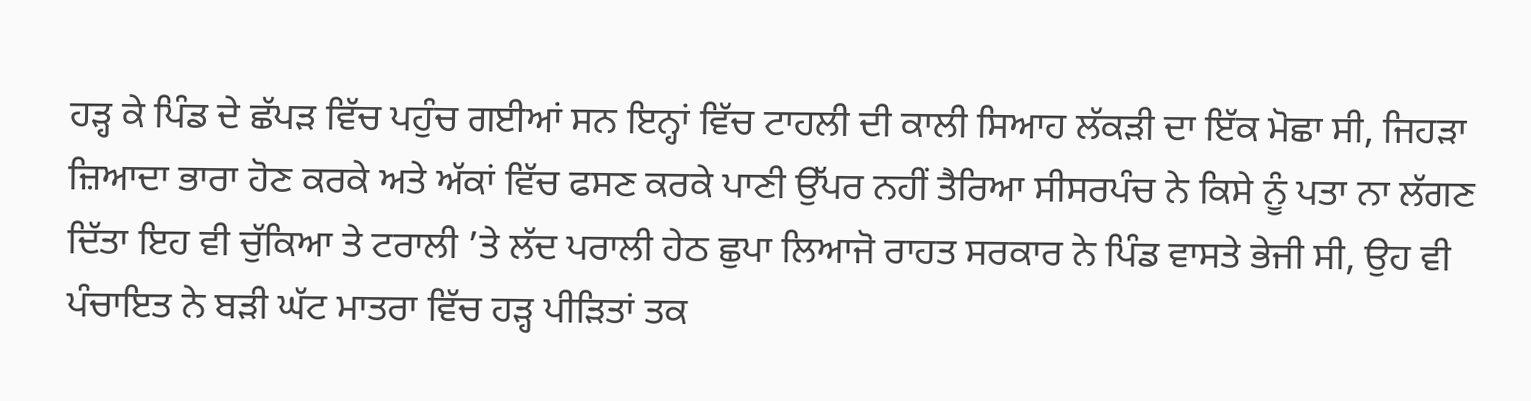ਹੜ੍ਹ ਕੇ ਪਿੰਡ ਦੇ ਛੱਪੜ ਵਿੱਚ ਪਹੁੰਚ ਗਈਆਂ ਸਨ ਇਨ੍ਹਾਂ ਵਿੱਚ ਟਾਹਲੀ ਦੀ ਕਾਲੀ ਸਿਆਹ ਲੱਕੜੀ ਦਾ ਇੱਕ ਮੋਛਾ ਸੀ, ਜਿਹੜਾ ਜ਼ਿਆਦਾ ਭਾਰਾ ਹੋਣ ਕਰਕੇ ਅਤੇ ਅੱਕਾਂ ਵਿੱਚ ਫਸਣ ਕਰਕੇ ਪਾਣੀ ਉੱਪਰ ਨਹੀਂ ਤੈਰਿਆ ਸੀਸਰਪੰਚ ਨੇ ਕਿਸੇ ਨੂੰ ਪਤਾ ਨਾ ਲੱਗਣ ਦਿੱਤਾ ਇਹ ਵੀ ਚੁੱਕਿਆ ਤੇ ਟਰਾਲੀ ’ਤੇ ਲੱਦ ਪਰਾਲੀ ਹੇਠ ਛੁਪਾ ਲਿਆਜੋ ਰਾਹਤ ਸਰਕਾਰ ਨੇ ਪਿੰਡ ਵਾਸਤੇ ਭੇਜੀ ਸੀ, ਉਹ ਵੀ ਪੰਚਾਇਤ ਨੇ ਬੜੀ ਘੱਟ ਮਾਤਰਾ ਵਿੱਚ ਹੜ੍ਹ ਪੀੜਿਤਾਂ ਤਕ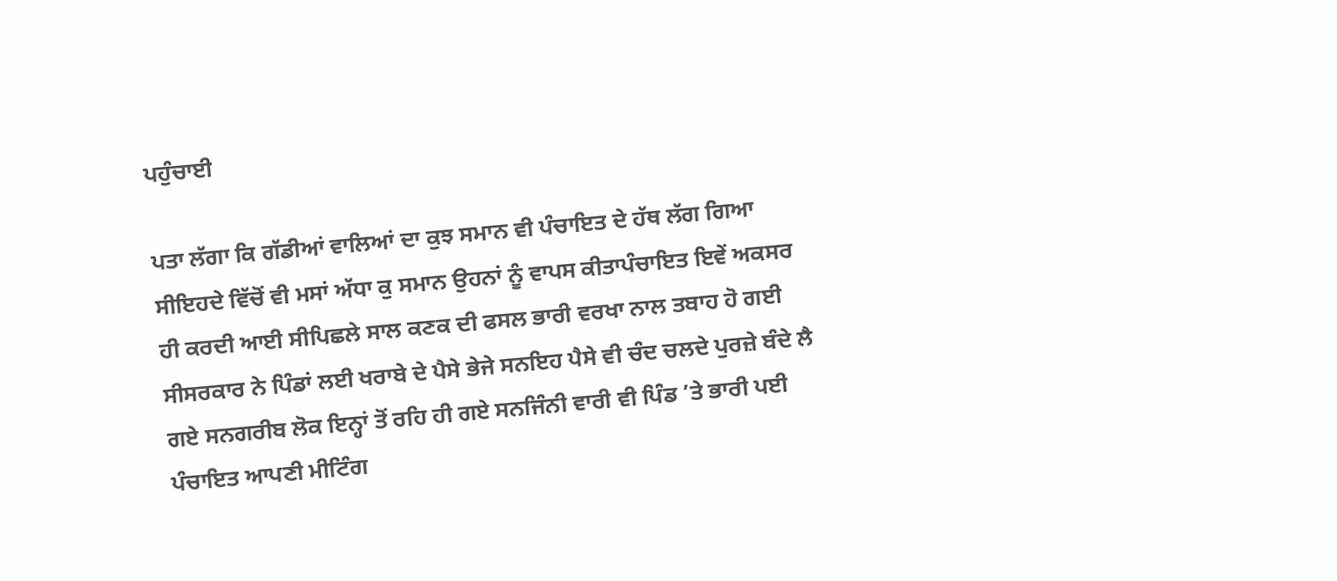ਪਹੁੰਚਾਈ

ਪਤਾ ਲੱਗਾ ਕਿ ਗੱਡੀਆਂ ਵਾਲਿਆਂ ਦਾ ਕੁਝ ਸਮਾਨ ਵੀ ਪੰਚਾਇਤ ਦੇ ਹੱਥ ਲੱਗ ਗਿਆ ਸੀਇਹਦੇ ਵਿੱਚੋਂ ਵੀ ਮਸਾਂ ਅੱਧਾ ਕੁ ਸਮਾਨ ਉਹਨਾਂ ਨੂੰ ਵਾਪਸ ਕੀਤਾਪੰਚਾਇਤ ਇਵੇਂ ਅਕਸਰ ਹੀ ਕਰਦੀ ਆਈ ਸੀਪਿਛਲੇ ਸਾਲ ਕਣਕ ਦੀ ਫਸਲ ਭਾਰੀ ਵਰਖਾ ਨਾਲ ਤਬਾਹ ਹੋ ਗਈ ਸੀਸਰਕਾਰ ਨੇ ਪਿੰਡਾਂ ਲਈ ਖਰਾਬੇ ਦੇ ਪੈਸੇ ਭੇਜੇ ਸਨਇਹ ਪੈਸੇ ਵੀ ਚੰਦ ਚਲਦੇ ਪੁਰਜ਼ੇ ਬੰਦੇ ਲੈ ਗਏ ਸਨਗਰੀਬ ਲੋਕ ਇਨ੍ਹਾਂ ਤੋਂ ਰਹਿ ਹੀ ਗਏ ਸਨਜਿੰਨੀ ਵਾਰੀ ਵੀ ਪਿੰਡ ’ਤੇ ਭਾਰੀ ਪਈ ਪੰਚਾਇਤ ਆਪਣੀ ਮੀਟਿੰਗ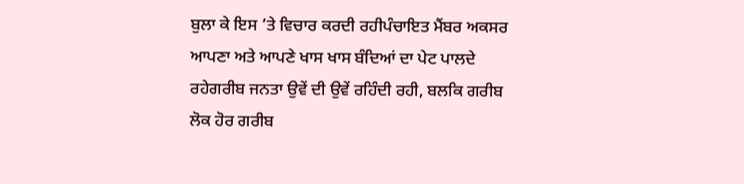ਬੁਲਾ ਕੇ ਇਸ ’ਤੇ ਵਿਚਾਰ ਕਰਦੀ ਰਹੀਪੰਚਾਇਤ ਮੈਂਬਰ ਅਕਸਰ ਆਪਣਾ ਅਤੇ ਆਪਣੇ ਖਾਸ ਖਾਸ ਬੰਦਿਆਂ ਦਾ ਪੇਟ ਪਾਲਦੇ ਰਹੇਗਰੀਬ ਜਨਤਾ ਉਵੇਂ ਦੀ ਉਵੇਂ ਰਹਿੰਦੀ ਰਹੀ, ਬਲਕਿ ਗਰੀਬ ਲੋਕ ਹੋਰ ਗਰੀਬ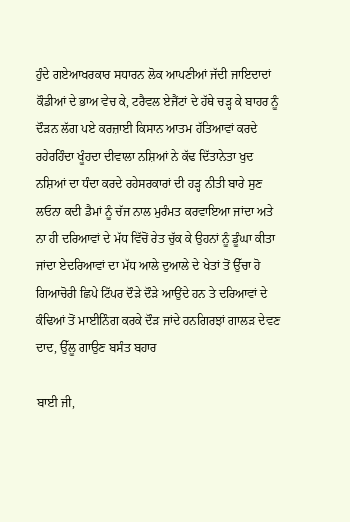ਹੁੰਦੇ ਗਏਆਖਰਕਾਰ ਸਧਾਰਨ ਲੋਕ ਆਪਣੀਆਂ ਜੱਦੀ ਜਾਇਦਾਦਾਂ ਕੌਡੀਆਂ ਦੇ ਭਾਅ ਵੇਚ ਕੇ, ਟਰੈਵਲ ਏਜੈਂਟਾਂ ਦੇ ਹੱਥੇ ਚੜ੍ਹ ਕੇ ਬਾਹਰ ਨੂੰ ਦੌੜਨ ਲੱਗ ਪਏ ਕਰਜ਼ਾਈ ਕਿਸਾਨ ਆਤਮ ਹੱਤਿਆਵਾਂ ਕਰਦੇ ਰਹੇਰਹਿੰਦਾ ਖੂੰਹਦਾ ਦੀਵਾਲਾ ਨਸ਼ਿਆਂ ਨੇ ਕੱਢ ਦਿੱਤਾਨੇਤਾ ਖੁਦ ਨਸ਼ਿਆਂ ਦਾ ਧੰਦਾ ਕਰਦੇ ਰਹੇਸਰਕਾਰਾਂ ਦੀ ਹੜ੍ਹ ਨੀਤੀ ਬਾਰੇ ਸੁਣ ਲਓਨਾ ਕਦੀ ਡੈਮਾਂ ਨੂੰ ਚੱਜ ਨਾਲ ਮੁਰੰਮਤ ਕਰਵਾਇਆ ਜਾਂਦਾ ਅਤੇ ਨਾ ਹੀ ਦਰਿਆਵਾਂ ਦੇ ਮੱਧ ਵਿੱਚੋਂ ਰੇਤ ਚੁੱਕ ਕੇ ਉਹਨਾਂ ਨੂੰ ਡੂੰਘਾ ਕੀਤਾ ਜਾਂਦਾ ਏਦਰਿਆਵਾਂ ਦਾ ਮੱਧ ਆਲੇ ਦੁਆਲੇ ਦੇ ਖੇਤਾਂ ਤੋਂ ਉੱਚਾ ਹੋ ਗਿਆਚੋਰੀ ਛਿਪੇ ਟਿੱਪਰ ਦੌੜੇ ਦੌੜੇ ਆਉਂਦੇ ਹਨ ਤੇ ਦਰਿਆਵਾਂ ਦੇ ਕੰਢਿਆਂ ਤੋਂ ਮਾਈਨਿੰਗ ਕਰਕੇ ਦੌੜ ਜਾਂਦੇ ਹਨਗਿਰਝਾਂ ਗਾਲੜ ਦੇਵਣ ਦਾਦ, ਉੱਲੂ ਗਾਉਣ ਬਸੰਤ ਬਹਾਰ

ਬਾਈ ਜੀ,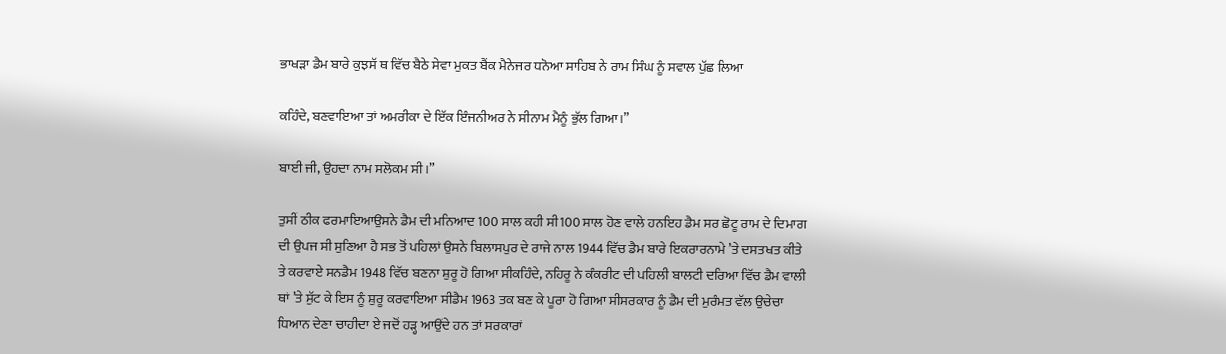ਭਾਖੜਾ ਡੈਮ ਬਾਰੇ ਕੁਝਸੱ ਥ ਵਿੱਚ ਬੈਠੇ ਸੇਵਾ ਮੁਕਤ ਬੈਂਕ ਮੈਨੇਜਰ ਧਨੋਆ ਸਾਹਿਬ ਨੇ ਰਾਮ ਸਿੰਘ ਨੂੰ ਸਵਾਲ ਪੁੱਛ ਲਿਆ

ਕਹਿੰਦੇ, ਬਣਵਾਇਆ ਤਾਂ ਅਮਰੀਕਾ ਦੇ ਇੱਕ ਇੰਜਨੀਅਰ ਨੇ ਸੀਨਾਮ ਮੈਨੂੰ ਭੁੱਲ ਗਿਆ।”

ਬਾਈ ਜੀ, ਉਹਦਾ ਨਾਮ ਸਲੋਕਮ ਸੀ।”

ਤੁਸੀਂ ਠੀਕ ਫਰਮਾਇਆਉਸਨੇ ਡੈਮ ਦੀ ਮਨਿਆਦ 100 ਸਾਲ ਕਹੀ ਸੀ100 ਸਾਲ ਹੋਣ ਵਾਲੇ ਹਨਇਹ ਡੈਮ ਸਰ ਛੋਟੂ ਰਾਮ ਦੇ ਦਿਮਾਗ ਦੀ ਉਪਜ ਸੀ ਸੁਣਿਆ ਹੈ ਸਭ ਤੋਂ ਪਹਿਲਾਂ ਉਸਨੇ ਬਿਲਾਸਪੁਰ ਦੇ ਰਾਜੇ ਨਾਲ 1944 ਵਿੱਚ ਡੈਮ ਬਾਰੇ ਇਕਰਾਰਨਾਮੇ ’ਤੇ ਦਸਤਖਤ ਕੀਤੇ ਤੇ ਕਰਵਾਏ ਸਨਡੈਮ 1948 ਵਿੱਚ ਬਣਨਾ ਸ਼ੁਰੂ ਹੋ ਗਿਆ ਸੀਕਹਿੰਦੇ, ਨਹਿਰੂ ਨੇ ਕੰਕਰੀਟ ਦੀ ਪਹਿਲੀ ਬਾਲਟੀ ਦਰਿਆ ਵਿੱਚ ਡੈਮ ਵਾਲੀ ਥਾਂ ’ਤੇ ਸੁੱਟ ਕੇ ਇਸ ਨੂੰ ਸ਼ੁਰੂ ਕਰਵਾਇਆ ਸੀਡੈਮ 1963 ਤਕ ਬਣ ਕੇ ਪੂਰਾ ਹੋ ਗਿਆ ਸੀਸਰਕਾਰ ਨੂੰ ਡੈਮ ਦੀ ਮੁਰੰਮਤ ਵੱਲ ਉਚੇਚਾ ਧਿਆਨ ਦੇਣਾ ਚਾਹੀਦਾ ਏ ਜਦੋਂ ਹੜ੍ਹ ਆਉਂਦੇ ਹਨ ਤਾਂ ਸਰਕਾਰਾਂ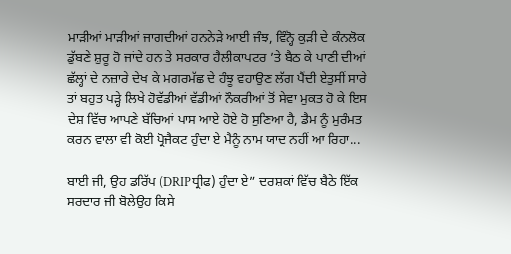ਮਾੜੀਆਂ ਮਾੜੀਆਂ ਜਾਗਦੀਆਂ ਹਨਨੇੜੇ ਆਈ ਜੰਝ, ਵਿੰਨ੍ਹੋ ਕੁੜੀ ਦੇ ਕੰਨਲੋਕ ਡੁੱਬਣੇ ਸ਼ੁਰੂ ਹੋ ਜਾਂਦੇ ਹਨ ਤੇ ਸਰਕਾਰ ਹੈਲੀਕਾਪਟਰ ’ਤੇ ਬੈਠ ਕੇ ਪਾਣੀ ਦੀਆਂ ਛੱਲ੍ਹਾਂ ਦੇ ਨਜ਼ਾਰੇ ਦੇਖ ਕੇ ਮਗਰਮੱਛ ਦੇ ਹੰਝੂ ਵਹਾਉਣ ਲੱਗ ਪੈਂਦੀ ਏਤੁਸੀਂ ਸਾਰੇ ਤਾਂ ਬਹੁਤ ਪੜ੍ਹੇ ਲਿਖੇ ਹੋਵੱਡੀਆਂ ਵੱਡੀਆਂ ਨੌਕਰੀਆਂ ਤੋਂ ਸੇਵਾ ਮੁਕਤ ਹੋ ਕੇ ਇਸ ਦੇਸ਼ ਵਿੱਚ ਆਪਣੇ ਬੱਚਿਆਂ ਪਾਸ ਆਏ ਹੋਏ ਹੋ ਸੁਣਿਆ ਹੈ, ਡੈਮ ਨੂੰ ਮੁਰੰਮਤ ਕਰਨ ਵਾਲਾ ਵੀ ਕੋਈ ਪ੍ਰੋਜੈਕਟ ਹੁੰਦਾ ਏ ਮੈਨੂੰ ਨਾਮ ਯਾਦ ਨਹੀਂ ਆ ਰਿਹਾ...

ਬਾਈ ਜੀ, ਉਹ ਡਰਿੱਪ (DRIPਧ੍ਰੀਫ) ਹੁੰਦਾ ਏ” ਦਰਸ਼ਕਾਂ ਵਿੱਚ ਬੈਠੇ ਇੱਕ ਸਰਦਾਰ ਜੀ ਬੋਲੇਉਹ ਕਿਸੇ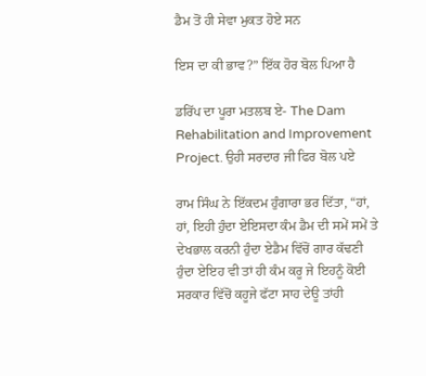ਡੈਮ ਤੋਂ ਹੀ ਸੇਵਾ ਮੁਕਤ ਹੋਏ ਸਨ

ਇਸ ਦਾ ਕੀ ਭਾਵ?” ਇੱਕ ਹੋਰ ਬੋਲ ਪਿਆ ਹੈ

ਡਰਿੱਪ ਦਾ ਪੂਰਾ ਮਤਲਬ ਏ- The Dam Rehabilitation and Improvement Project. ਉਹੀ ਸਰਦਾਰ ਜੀ ਫਿਰ ਬੋਲ ਪਏ

ਰਾਮ ਸਿੰਘ ਨੇ ਇੱਕਦਮ ਹੁੰਗਾਰਾ ਭਰ ਦਿੱਤਾ, “ਹਾਂ, ਹਾਂ, ਇਹੀ ਹੁੰਦਾ ਏਇਸਦਾ ਕੰਮ ਡੈਮ ਦੀ ਸਮੇਂ ਸਮੇਂ ਤੇ ਦੇਖਭਾਲ ਕਰਨੀ ਹੁੰਦਾ ਏਡੈਮ ਵਿੱਚੋਂ ਗਾਰ ਕੱਢਣੀ ਹੁੰਦਾ ਏਇਹ ਵੀ ਤਾਂ ਹੀ ਕੰਮ ਕਰੂ ਜੇ ਇਹਨੂੰ ਕੋਈ ਸਰਕਾਰ ਵਿੱਚੋਂ ਕਹੂਜੇ ਫੱਟਾ ਸਾਹ ਦੇਊ ਤਾਂਹੀ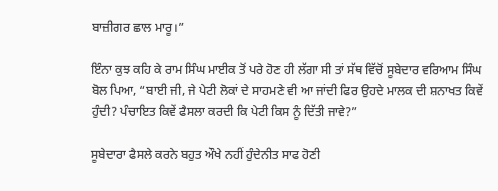ਬਾਜ਼ੀਗਰ ਛਾਲ ਮਾਰੂ।”

ਇੰਨਾ ਕੁਝ ਕਹਿ ਕੇ ਰਾਮ ਸਿੰਘ ਮਾਈਕ ਤੋਂ ਪਰੇ ਹੋਣ ਹੀ ਲੱਗਾ ਸੀ ਤਾਂ ਸੱਥ ਵਿੱਚੋਂ ਸੂਬੇਦਾਰ ਵਰਿਆਮ ਸਿੰਘ ਬੋਲ ਪਿਆ, “ਬਾਈ ਜੀ, ਜੇ ਪੇਟੀ ਲੋਕਾਂ ਦੇ ਸਾਹਮਣੇ ਵੀ ਆ ਜਾਂਦੀ ਫਿਰ ਉਹਦੇ ਮਾਲਕ ਦੀ ਸ਼ਨਾਖਤ ਕਿਵੇਂ ਹੁੰਦੀ? ਪੰਚਾਇਤ ਕਿਵੇਂ ਫੈਸਲਾ ਕਰਦੀ ਕਿ ਪੇਟੀ ਕਿਸ ਨੂੰ ਦਿੱਤੀ ਜਾਵੇ?”

ਸੂਬੇਦਾਰਾ ਫੈਸਲੇ ਕਰਨੇ ਬਹੁਤ ਔਖੇ ਨਹੀਂ ਹੁੰਦੇਨੀਤ ਸਾਫ ਹੋਣੀ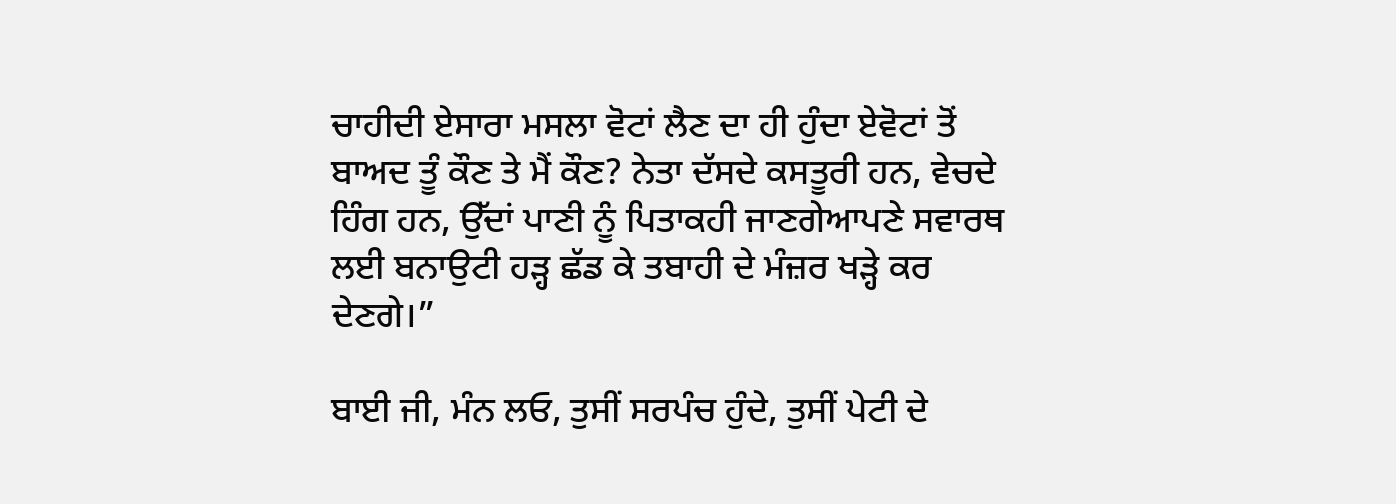ਚਾਹੀਦੀ ਏਸਾਰਾ ਮਸਲਾ ਵੋਟਾਂ ਲੈਣ ਦਾ ਹੀ ਹੁੰਦਾ ਏਵੋਟਾਂ ਤੋਂ ਬਾਅਦ ਤੂੰ ਕੌਣ ਤੇ ਮੈਂ ਕੌਣ? ਨੇਤਾ ਦੱਸਦੇ ਕਸਤੂਰੀ ਹਨ, ਵੇਚਦੇ ਹਿੰਗ ਹਨ, ਉੱਦਾਂ ਪਾਣੀ ਨੂੰ ਪਿਤਾਕਹੀ ਜਾਣਗੇਆਪਣੇ ਸਵਾਰਥ ਲਈ ਬਨਾਉਟੀ ਹੜ੍ਹ ਛੱਡ ਕੇ ਤਬਾਹੀ ਦੇ ਮੰਜ਼ਰ ਖੜ੍ਹੇ ਕਰ ਦੇਣਗੇ।”

ਬਾਈ ਜੀ, ਮੰਨ ਲਓ, ਤੁਸੀਂ ਸਰਪੰਚ ਹੁੰਦੇ, ਤੁਸੀਂ ਪੇਟੀ ਦੇ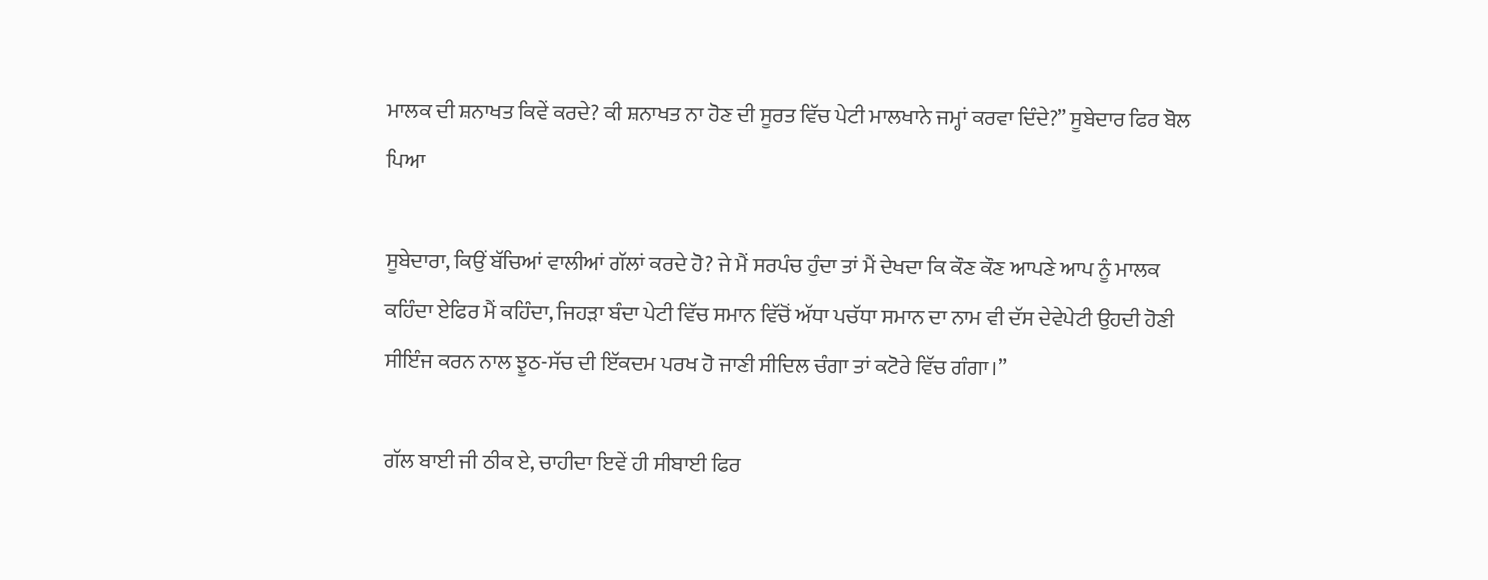ਮਾਲਕ ਦੀ ਸ਼ਨਾਖਤ ਕਿਵੇਂ ਕਰਦੇ? ਕੀ ਸ਼ਨਾਖਤ ਨਾ ਹੋਣ ਦੀ ਸੂਰਤ ਵਿੱਚ ਪੇਟੀ ਮਾਲਖਾਨੇ ਜਮ੍ਹਾਂ ਕਰਵਾ ਦਿੰਦੇ?” ਸੂਬੇਦਾਰ ਫਿਰ ਬੋਲ ਪਿਆ

ਸੂਬੇਦਾਰਾ, ਕਿਉਂ ਬੱਚਿਆਂ ਵਾਲੀਆਂ ਗੱਲਾਂ ਕਰਦੇ ਹੋ? ਜੇ ਮੈਂ ਸਰਪੰਚ ਹੁੰਦਾ ਤਾਂ ਮੈਂ ਦੇਖਦਾ ਕਿ ਕੌਣ ਕੌਣ ਆਪਣੇ ਆਪ ਨੂੰ ਮਾਲਕ ਕਹਿੰਦਾ ਏਫਿਰ ਮੈਂ ਕਹਿੰਦਾ, ਜਿਹੜਾ ਬੰਦਾ ਪੇਟੀ ਵਿੱਚ ਸਮਾਨ ਵਿੱਚੋਂ ਅੱਧਾ ਪਚੱਧਾ ਸਮਾਨ ਦਾ ਨਾਮ ਵੀ ਦੱਸ ਦੇਵੇਪੇਟੀ ਉਹਦੀ ਹੋਣੀ ਸੀਇੰਜ ਕਰਨ ਨਾਲ ਝੂਠ-ਸੱਚ ਦੀ ਇੱਕਦਮ ਪਰਖ ਹੋ ਜਾਣੀ ਸੀਦਿਲ ਚੰਗਾ ਤਾਂ ਕਟੋਰੇ ਵਿੱਚ ਗੰਗਾ।”

ਗੱਲ ਬਾਈ ਜੀ ਠੀਕ ਏ, ਚਾਹੀਦਾ ਇਵੇਂ ਹੀ ਸੀਬਾਈ ਫਿਰ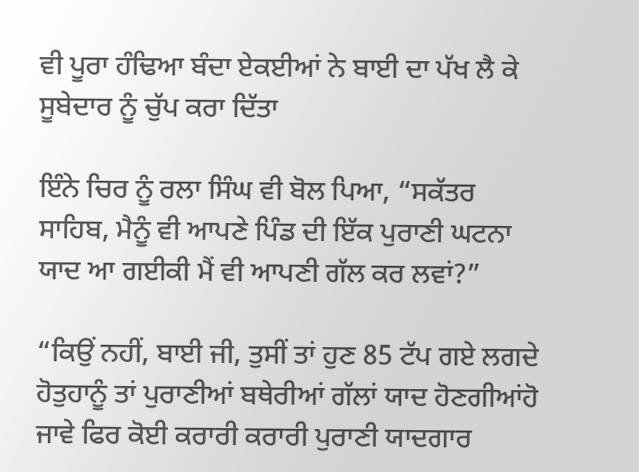ਵੀ ਪੂਰਾ ਹੰਢਿਆ ਬੰਦਾ ਏਕਈਆਂ ਨੇ ਬਾਈ ਦਾ ਪੱਖ ਲੈ ਕੇ ਸੂਬੇਦਾਰ ਨੂੰ ਚੁੱਪ ਕਰਾ ਦਿੱਤਾ

ਇੰਨੇ ਚਿਰ ਨੂੰ ਰਲਾ ਸਿੰਘ ਵੀ ਬੋਲ ਪਿਆ, “ਸਕੱਤਰ ਸਾਹਿਬ, ਮੈਨੂੰ ਵੀ ਆਪਣੇ ਪਿੰਡ ਦੀ ਇੱਕ ਪੁਰਾਣੀ ਘਟਨਾ ਯਾਦ ਆ ਗਈਕੀ ਮੈਂ ਵੀ ਆਪਣੀ ਗੱਲ ਕਰ ਲਵਾਂ?”

“ਕਿਉਂ ਨਹੀਂ, ਬਾਈ ਜੀ, ਤੁਸੀਂ ਤਾਂ ਹੁਣ 85 ਟੱਪ ਗਏ ਲਗਦੇ ਹੋਤੁਹਾਨੂੰ ਤਾਂ ਪੁਰਾਣੀਆਂ ਬਥੇਰੀਆਂ ਗੱਲਾਂ ਯਾਦ ਹੋਣਗੀਆਂਹੋ ਜਾਵੇ ਫਿਰ ਕੋਈ ਕਰਾਰੀ ਕਰਾਰੀ ਪੁਰਾਣੀ ਯਾਦਗਾਰ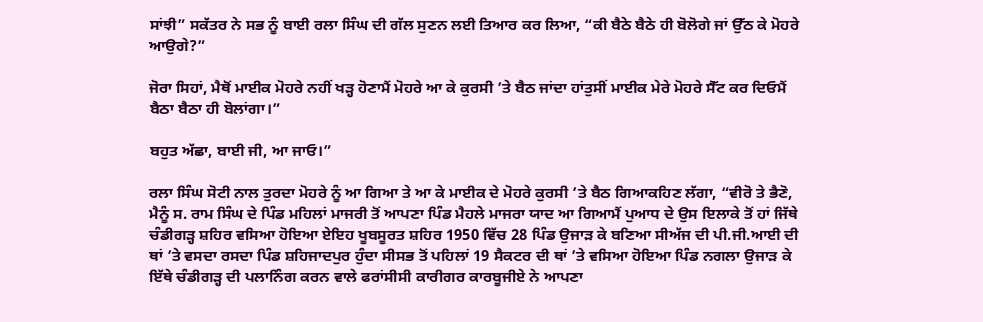ਸਾਂਝੀ” ਸਕੱਤਰ ਨੇ ਸਭ ਨੂੰ ਬਾਈ ਰਲਾ ਸਿੰਘ ਦੀ ਗੱਲ ਸੁਣਨ ਲਈ ਤਿਆਰ ਕਰ ਲਿਆ, “ਕੀ ਬੈਠੇ ਬੈਠੇ ਹੀ ਬੋਲੋਗੇ ਜਾਂ ਉੱਠ ਕੇ ਮੋਹਰੇ ਆਉਗੇ?”

ਜੋਰਾ ਸਿਹਾਂ, ਮੈਥੋਂ ਮਾਈਕ ਮੋਹਰੇ ਨਹੀਂ ਖੜ੍ਹ ਹੋਣਾਮੈਂ ਮੋਹਰੇ ਆ ਕੇ ਕੁਰਸੀ ’ਤੇ ਬੈਠ ਜਾਂਦਾ ਹਾਂਤੁਸੀਂ ਮਾਈਕ ਮੇਰੇ ਮੋਹਰੇ ਸੈੱਟ ਕਰ ਦਿਓਮੈਂ ਬੈਠਾ ਬੈਠਾ ਹੀ ਬੋਲਾਂਗਾ।”

ਬਹੁਤ ਅੱਛਾ, ਬਾਈ ਜੀ, ਆ ਜਾਓ।”

ਰਲਾ ਸਿੰਘ ਸੋਟੀ ਨਾਲ ਤੁਰਦਾ ਮੋਹਰੇ ਨੂੰ ਆ ਗਿਆ ਤੇ ਆ ਕੇ ਮਾਈਕ ਦੇ ਮੋਹਰੇ ਕੁਰਸੀ ’ਤੇ ਬੈਠ ਗਿਆਕਹਿਣ ਲੱਗਾ, “ਵੀਰੋ ਤੇ ਭੈਣੋ, ਮੈਨੂੰ ਸ. ਰਾਮ ਸਿੰਘ ਦੇ ਪਿੰਡ ਮਹਿਲਾਂ ਮਾਜਰੀ ਤੋਂ ਆਪਣਾ ਪਿੰਡ ਮੈਹਲੇ ਮਾਜਰਾ ਯਾਦ ਆ ਗਿਆਮੈਂ ਪੁਆਧ ਦੇ ਉਸ ਇਲਾਕੇ ਤੋਂ ਹਾਂ ਜਿੱਥੇ ਚੰਡੀਗੜ੍ਹ ਸ਼ਹਿਰ ਵਸਿਆ ਹੋਇਆ ਏਇਹ ਖੂਬਸੂਰਤ ਸ਼ਹਿਰ 1950 ਵਿੱਚ 28 ਪਿੰਡ ਉਜਾੜ ਕੇ ਬਣਿਆ ਸੀਅੱਜ ਦੀ ਪੀ.ਜੀ.ਆਈ ਦੀ ਥਾਂ ’ਤੇ ਵਸਦਾ ਰਸਦਾ ਪਿੰਡ ਸ਼ਹਿਜਾਦਪੁਰ ਹੁੰਦਾ ਸੀਸਭ ਤੋਂ ਪਹਿਲਾਂ 19 ਸੈਕਟਰ ਦੀ ਥਾਂ ’ਤੇ ਵਸਿਆ ਹੋਇਆ ਪਿੰਡ ਨਗਲਾ ਉਜਾੜ ਕੇ ਇੱਥੇ ਚੰਡੀਗੜ੍ਹ ਦੀ ਪਲਾਨਿੰਗ ਕਰਨ ਵਾਲੇ ਫਰਾਂਸੀਸੀ ਕਾਰੀਗਰ ਕਾਰਬੂਜੀਏ ਨੇ ਆਪਣਾ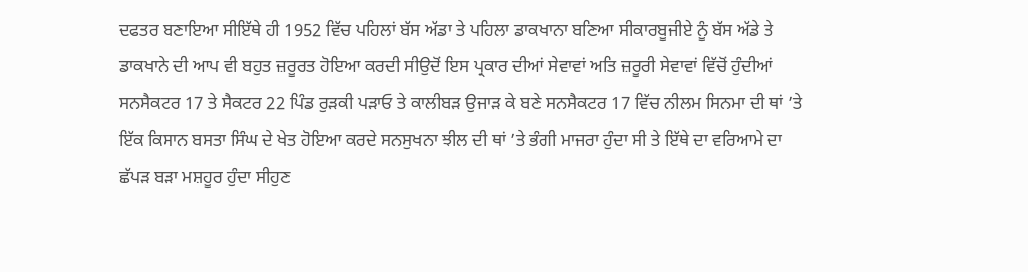ਦਫਤਰ ਬਣਾਇਆ ਸੀਇੱਥੇ ਹੀ 1952 ਵਿੱਚ ਪਹਿਲਾਂ ਬੱਸ ਅੱਡਾ ਤੇ ਪਹਿਲਾ ਡਾਕਖਾਨਾ ਬਣਿਆ ਸੀਕਾਰਬੂਜੀਏ ਨੂੰ ਬੱਸ ਅੱਡੇ ਤੇ ਡਾਕਖਾਨੇ ਦੀ ਆਪ ਵੀ ਬਹੁਤ ਜ਼ਰੂਰਤ ਹੋਇਆ ਕਰਦੀ ਸੀਉਦੋਂ ਇਸ ਪ੍ਰਕਾਰ ਦੀਆਂ ਸੇਵਾਵਾਂ ਅਤਿ ਜ਼ਰੂਰੀ ਸੇਵਾਵਾਂ ਵਿੱਚੋਂ ਹੁੰਦੀਆਂ ਸਨਸੈਕਟਰ 17 ਤੇ ਸੈਕਟਰ 22 ਪਿੰਡ ਰੁੜਕੀ ਪੜਾਓ ਤੇ ਕਾਲੀਬੜ ਉਜਾੜ ਕੇ ਬਣੇ ਸਨਸੈਕਟਰ 17 ਵਿੱਚ ਨੀਲਮ ਸਿਨਮਾ ਦੀ ਥਾਂ ’ਤੇ ਇੱਕ ਕਿਸਾਨ ਬਸਤਾ ਸਿੰਘ ਦੇ ਖੇਤ ਹੋਇਆ ਕਰਦੇ ਸਨਸੁਖਨਾ ਝੀਲ ਦੀ ਥਾਂ ’ਤੇ ਭੰਗੀ ਮਾਜਰਾ ਹੁੰਦਾ ਸੀ ਤੇ ਇੱਥੇ ਦਾ ਵਰਿਆਮੇ ਦਾ ਛੱਪੜ ਬੜਾ ਮਸ਼ਹੂਰ ਹੁੰਦਾ ਸੀਹੁਣ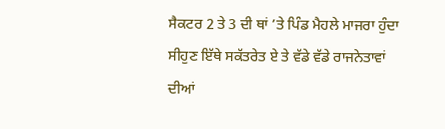ਸੈਕਟਰ 2 ਤੇ 3 ਦੀ ਥਾਂ ’ਤੇ ਪਿੰਡ ਮੈਹਲੇ ਮਾਜਰਾ ਹੁੰਦਾ ਸੀਹੁਣ ਇੱਥੇ ਸਕੱਤਰੇਤ ਏ ਤੇ ਵੱਡੇ ਵੱਡੇ ਰਾਜਨੇਤਾਵਾਂ ਦੀਆਂ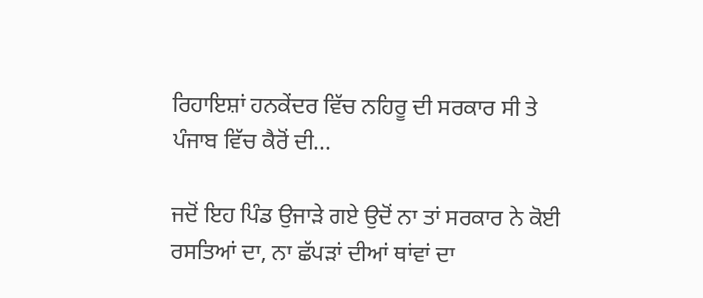ਰਿਹਾਇਸ਼ਾਂ ਹਨਕੇਂਦਰ ਵਿੱਚ ਨਹਿਰੂ ਦੀ ਸਰਕਾਰ ਸੀ ਤੇ ਪੰਜਾਬ ਵਿੱਚ ਕੈਰੋਂ ਦੀ...

ਜਦੋਂ ਇਹ ਪਿੰਡ ਉਜਾੜੇ ਗਏ ਉਦੋਂ ਨਾ ਤਾਂ ਸਰਕਾਰ ਨੇ ਕੋਈ ਰਸਤਿਆਂ ਦਾ, ਨਾ ਛੱਪੜਾਂ ਦੀਆਂ ਥਾਂਵਾਂ ਦਾ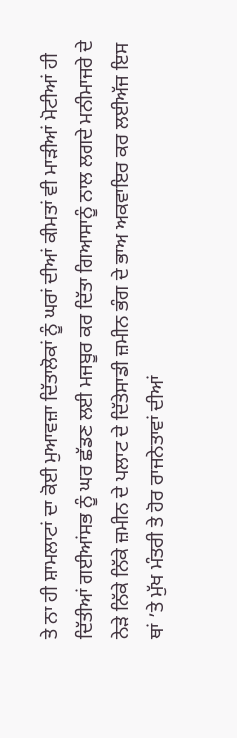ਤੇ ਨਾ ਹੀ ਸ਼ਾਮਲਾਟਾਂ ਦਾ ਕੋਈ ਮੁਆਵਜ਼ਾ ਦਿੱਤਾਲੋਕਾਂ ਨੂੰ ਘਰਾਂ ਦੀਆਂ ਕੀਮਤਾਂ ਵੀ ਮਾੜੀਆਂ ਮੋਟੀਆਂ ਹੀ ਦਿੱਤੀਆਂ ਗਈਆਂਸਭ ਨੂੰ ਘਰ ਛੱਡਣ ਲਈ ਮਜਬੂਰ ਕਰ ਦਿੱਤਾ ਗਿਆਸਾਨੂੰ ਨਾਲ ਲਗਦੇ ਮਨੀਮਾਜਰੇ ਦੇ ਨੇੜੇ ਨਿੱਕੇ ਨਿੱਕੇ ਜ਼ਮੀਨ ਦੇ ਪਲਾਟ ਦੇ ਦਿੱਤੇਸਾਡੀ ਜ਼ਮੀਨ ਭੰਗ ਦੇ ਭਾਅ ਅਕਵਾਇਰ ਕਰ ਲਈਅੱਜ ਇਸ ਥਾਂ ’ਤੇ ਮੁੱਖ ਮੰਤਰੀ ਤੇ ਹੋਰ ਰਾਜਨੇਤਾਵਾਂ ਦੀਆਂ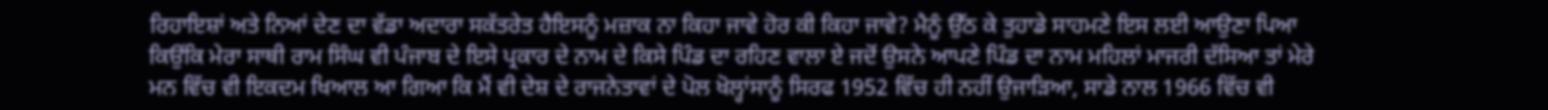ਰਿਹਾਇਸ਼ਾਂ ਅਤੇ ਨਿਆਂ ਦੇਣ ਦਾ ਵੱਡਾ ਅਦਾਰਾ ਸਕੱਤਰੇਤ ਹੈਇਸਨੂੰ ਮਜ਼ਾਕ ਨਾ ਕਿਹਾ ਜਾਵੇ ਹੋਰ ਕੀ ਕਿਹਾ ਜਾਵੇ? ਮੈਨੂੰ ਉੱਠ ਕੇ ਤੁਹਾਡੇ ਸਾਹਮਣੇ ਇਸ ਲਈ ਆਉਣਾ ਪਿਆ ਕਿਉਂਕਿ ਮੇਰਾ ਸਾਥੀ ਰਾਮ ਸਿੰਘ ਵੀ ਪੰਜਾਬ ਦੇ ਇਸੇ ਪ੍ਰਕਾਰ ਦੇ ਨਾਮ ਦੇ ਕਿਸੇ ਪਿੰਡ ਦਾ ਰਹਿਣ ਵਾਲਾ ਏ ਜਦੋਂ ਉਸਨੇ ਆਪਣੇ ਪਿੰਡ ਦਾ ਨਾਮ ਮਹਿਲਾਂ ਮਾਜਰੀ ਦੱਸਿਆ ਤਾਂ ਮੇਰੇ ਮਨ ਵਿੱਚ ਵੀ ਇਕਦਮ ਖਿਆਲ ਆ ਗਿਆ ਕਿ ਮੈਂ ਵੀ ਦੇਸ਼ ਦੇ ਰਾਜਨੇਤਾਵਾਂ ਦੇ ਪੋਲ ਖੋਲ੍ਹਾਂਸਾਨੂੰ ਸਿਰਫ 1952 ਵਿੱਚ ਹੀ ਨਹੀਂ ਉਜਾੜਿਆ, ਸਾਡੇ ਨਾਲ 1966 ਵਿੱਚ ਵੀ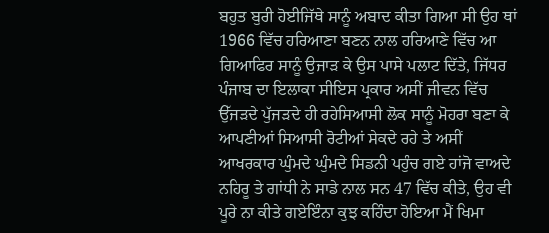ਬਹੁਤ ਬੁਰੀ ਹੋਈਜਿੱਥੇ ਸਾਨੂੰ ਅਬਾਦ ਕੀਤਾ ਗਿਆ ਸੀ ਉਹ ਥਾਂ 1966 ਵਿੱਚ ਹਰਿਆਣਾ ਬਣਨ ਨਾਲ ਹਰਿਆਣੇ ਵਿੱਚ ਆ ਗਿਆਫਿਰ ਸਾਨੂੰ ਉਜਾੜ ਕੇ ਉਸ ਪਾਸੇ ਪਲਾਟ ਦਿੱਤੇ, ਜਿੱਧਰ ਪੰਜਾਬ ਦਾ ਇਲਾਕਾ ਸੀਇਸ ਪ੍ਰਕਾਰ ਅਸੀਂ ਜੀਵਨ ਵਿੱਚ ਉੱਜੜਦੇ ਪੁੱਜੜਦੇ ਹੀ ਰਹੇਸਿਆਸੀ ਲੋਕ ਸਾਨੂੰ ਮੋਹਰਾ ਬਣਾ ਕੇ ਆਪਣੀਆਂ ਸਿਆਸੀ ਰੋਟੀਆਂ ਸੇਕਦੇ ਰਹੇ ਤੇ ਅਸੀਂ ਆਖਰਕਾਰ ਘੁੰਮਦੇ ਘੁੰਮਦੇ ਸਿਡਨੀ ਪਹੁੰਚ ਗਏ ਹਾਂਜੋ ਵਾਅਦੇ ਨਹਿਰੂ ਤੇ ਗਾਂਧੀ ਨੇ ਸਾਡੇ ਨਾਲ ਸਨ 47 ਵਿੱਚ ਕੀਤੇ, ਉਹ ਵੀ ਪੂਰੇ ਨਾ ਕੀਤੇ ਗਏਇੰਨਾ ਕੁਝ ਕਹਿੰਦਾ ਹੋਇਆ ਮੈਂ ਖਿਮਾ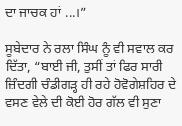ਦਾ ਜਾਚਕ ਹਾਂ ...।”

ਸੂਬੇਦਾਰ ਨੇ ਰਲਾ ਸਿੰਘ ਨੂੰ ਵੀ ਸਵਾਲ ਕਰ ਦਿੱਤਾ, “ਬਾਈ ਜੀ, ਤੁਸੀਂ ਤਾਂ ਫਿਰ ਸਾਰੀ ਜ਼ਿੰਦਗੀ ਚੰਡੀਗੜ੍ਹ ਹੀ ਰਹੇ ਹੋਵੋਗੇਸ਼ਹਿਰ ਦੇ ਵਸਣ ਵੇਲੇ ਦੀ ਕੋਈ ਹੋਰ ਗੱਲ ਵੀ ਸੁਣਾ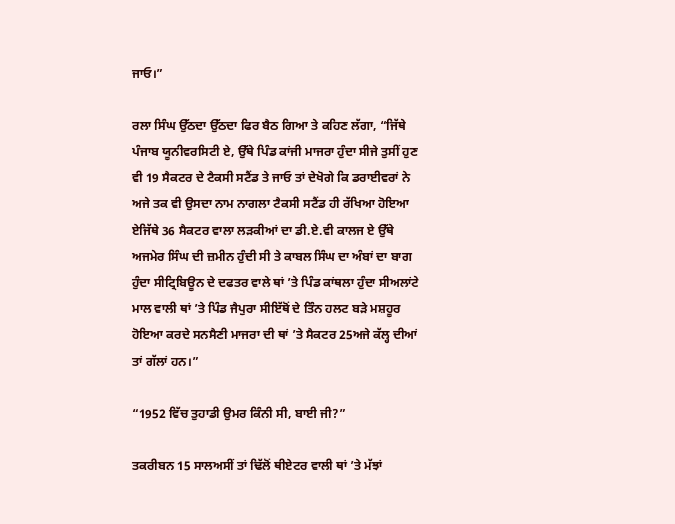ਜਾਓ।”

ਰਲਾ ਸਿੰਘ ਉੱਠਦਾ ਉੱਠਦਾ ਫਿਰ ਬੈਠ ਗਿਆ ਤੇ ਕਹਿਣ ਲੱਗਾ, “ਜਿੱਥੇ ਪੰਜਾਬ ਯੂਨੀਵਰਸਿਟੀ ਏ, ਉੱਥੇ ਪਿੰਡ ਕਾਂਜੀ ਮਾਜਰਾ ਹੁੰਦਾ ਸੀਜੇ ਤੁਸੀਂ ਹੁਣ ਵੀ 19 ਸੈਕਟਰ ਦੇ ਟੈਕਸੀ ਸਟੈਂਡ ਤੇ ਜਾਓ ਤਾਂ ਦੇਖੋਗੇ ਕਿ ਡਰਾਈਵਰਾਂ ਨੇ ਅਜੇ ਤਕ ਵੀ ਉਸਦਾ ਨਾਮ ਨਾਗਲਾ ਟੈਕਸੀ ਸਟੈਂਡ ਹੀ ਰੱਖਿਆ ਹੋਇਆ ਏਜਿੱਥੇ 36 ਸੈਕਟਰ ਵਾਲਾ ਲੜਕੀਆਂ ਦਾ ਡੀ.ਏ.ਵੀ ਕਾਲਜ ਏ ਉੱਥੇ ਅਜਮੇਰ ਸਿੰਘ ਦੀ ਜ਼ਮੀਨ ਹੁੰਦੀ ਸੀ ਤੇ ਕਾਬਲ ਸਿੰਘ ਦਾ ਅੰਬਾਂ ਦਾ ਬਾਗ ਹੁੰਦਾ ਸੀਟ੍ਰਿਬਿਊਨ ਦੇ ਦਫਤਰ ਵਾਲੇ ਥਾਂ ’ਤੇ ਪਿੰਡ ਕਾਂਥਲਾ ਹੁੰਦਾ ਸੀਅਲਾਂਟੇ ਮਾਲ ਵਾਲੀ ਥਾਂ ’ਤੇ ਪਿੰਡ ਜੈਪੁਰਾ ਸੀਇੱਥੋਂ ਦੇ ਤਿੰਨ ਹਲਟ ਬੜੇ ਮਸ਼ਹੂਰ ਹੋਇਆ ਕਰਦੇ ਸਨਸੈਣੀ ਮਾਜਰਾ ਦੀ ਥਾਂ ’ਤੇ ਸੈਕਟਰ 25ਅਜੇ ਕੱਲ੍ਹ ਦੀਆਂ ਤਾਂ ਗੱਲਾਂ ਹਨ।”

“1952 ਵਿੱਚ ਤੁਹਾਡੀ ਉਮਰ ਕਿੰਨੀ ਸੀ, ਬਾਈ ਜੀ?”

ਤਕਰੀਬਨ 15 ਸਾਲਅਸੀਂ ਤਾਂ ਢਿੱਲੋਂ ਥੀਏਟਰ ਵਾਲੀ ਥਾਂ ’ਤੇ ਮੱਝਾਂ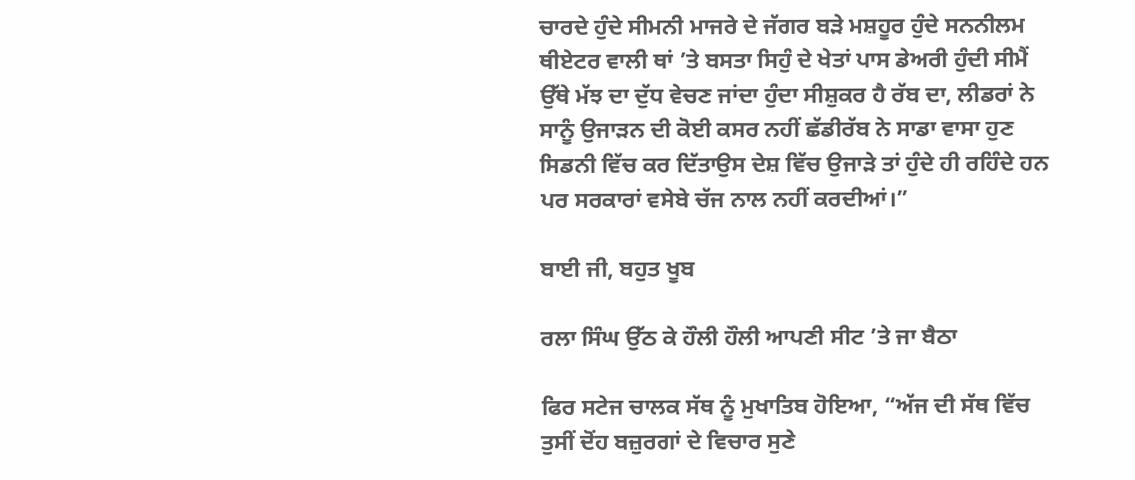ਚਾਰਦੇ ਹੁੰਦੇ ਸੀਮਨੀ ਮਾਜਰੇ ਦੇ ਜੱਗਰ ਬੜੇ ਮਸ਼ਹੂਰ ਹੁੰਦੇ ਸਨਨੀਲਮ ਥੀਏਟਰ ਵਾਲੀ ਥਾਂ ’ਤੇ ਬਸਤਾ ਸਿਹੁੰ ਦੇ ਖੇਤਾਂ ਪਾਸ ਡੇਅਰੀ ਹੁੰਦੀ ਸੀਮੈਂ ਉੱਥੇ ਮੱਝ ਦਾ ਦੁੱਧ ਵੇਚਣ ਜਾਂਦਾ ਹੁੰਦਾ ਸੀਸ਼ੁਕਰ ਹੈ ਰੱਬ ਦਾ, ਲੀਡਰਾਂ ਨੇ ਸਾਨੂੰ ਉਜਾੜਨ ਦੀ ਕੋਈ ਕਸਰ ਨਹੀਂ ਛੱਡੀਰੱਬ ਨੇ ਸਾਡਾ ਵਾਸਾ ਹੁਣ ਸਿਡਨੀ ਵਿੱਚ ਕਰ ਦਿੱਤਾਉਸ ਦੇਸ਼ ਵਿੱਚ ਉਜਾੜੇ ਤਾਂ ਹੁੰਦੇ ਹੀ ਰਹਿੰਦੇ ਹਨ ਪਰ ਸਰਕਾਰਾਂ ਵਸੇਬੇ ਚੱਜ ਨਾਲ ਨਹੀਂ ਕਰਦੀਆਂ।”

ਬਾਈ ਜੀ, ਬਹੁਤ ਖੂਬ

ਰਲਾ ਸਿੰਘ ਉੱਠ ਕੇ ਹੌਲੀ ਹੌਲੀ ਆਪਣੀ ਸੀਟ ’ਤੇ ਜਾ ਬੈਠਾ

ਫਿਰ ਸਟੇਜ ਚਾਲਕ ਸੱਥ ਨੂੰ ਮੁਖਾਤਿਬ ਹੋਇਆ, “ਅੱਜ ਦੀ ਸੱਥ ਵਿੱਚ ਤੁਸੀਂ ਦੋਂਹ ਬਜ਼ੁਰਗਾਂ ਦੇ ਵਿਚਾਰ ਸੁਣੇ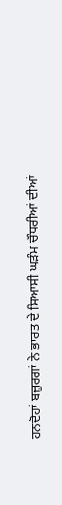ਹਨਦੋਹਾਂ ਬਜ਼ੁਰਗਾਂ ਨੇ ਭਾਰਤ ਦੇ ਸਿਆਸੀ ਘੜੰਮ ਚੌਧਰੀਆਂ ਦੀਆਂ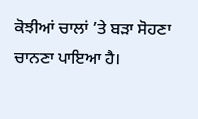ਕੋਝੀਆਂ ਚਾਲਾਂ ’ਤੇ ਬੜਾ ਸੋਹਣਾ ਚਾਨਣਾ ਪਾਇਆ ਹੈ।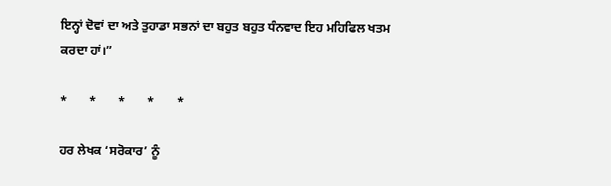ਇਨ੍ਹਾਂ ਦੋਵਾਂ ਦਾ ਅਤੇ ਤੁਹਾਡਾ ਸਭਨਾਂ ਦਾ ਬਹੁਤ ਬਹੁਤ ਧੰਨਵਾਦ ਇਹ ਮਹਿਫਿਲ ਖਤਮ ਕਰਦਾ ਹਾਂ।”

*       *       *       *       *

ਹਰ ਲੇਖਕ ‘ਸਰੋਕਾਰ’ ਨੂੰ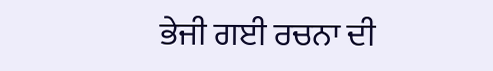ਭੇਜੀ ਗਈ ਰਚਨਾ ਦੀ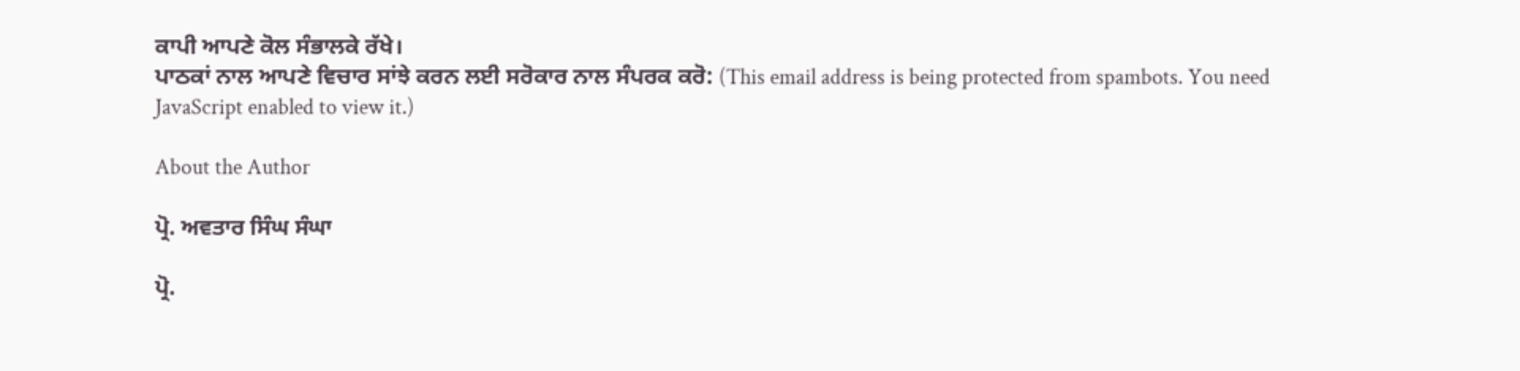ਕਾਪੀ ਆਪਣੇ ਕੋਲ ਸੰਭਾਲਕੇ ਰੱਖੇ।
ਪਾਠਕਾਂ ਨਾਲ ਆਪਣੇ ਵਿਚਾਰ ਸਾਂਝੇ ਕਰਨ ਲਈ ਸਰੋਕਾਰ ਨਾਲ ਸੰਪਰਕ ਕਰੋ: (This email address is being protected from spambots. You need JavaScript enabled to view it.)

About the Author

ਪ੍ਰੋ. ਅਵਤਾਰ ਸਿੰਘ ਸੰਘਾ

ਪ੍ਰੋ.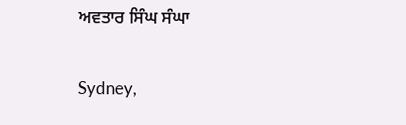ਅਵਤਾਰ ਸਿੰਘ ਸੰਘਾ

Sydney,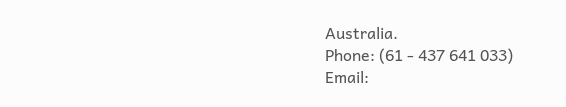Australia.
Phone: (61 - 437 641 033)
Email: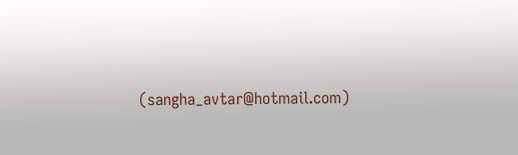(sangha_avtar@hotmail.com)